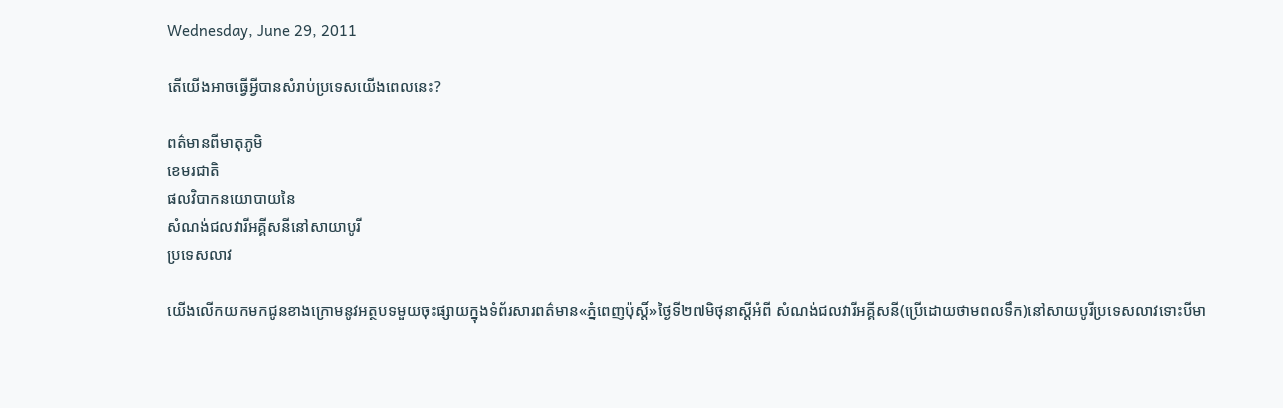Wednesday, June 29, 2011

តើយើងអាចធ្វើអ្វីបានសំរាប់ប្រទេសយើងពេលនេះ?

ពត៌មានពីមាតុភូមិ
ខេមរជាតិ
ផលវិបាកនយោបាយនៃ
សំណង់ជលវារីអគ្គីសនីនៅសាយាបូរី
ប្រទេសលាវ

យើងលើកយកមកជូនខាងក្រោមនូវអត្ថបទមួយចុះផ្សាយក្នុងទំព័រសារពត៌មាន«ភ្នំពេញប៉ុស្តិ៍»ថ្ងៃទី២៧មិថុនាស្តីអំពី សំណង់ជលវារីអគ្គីសនី(ប្រើដោយថាមពលទឹក)នៅសាយបូរីប្រទេសលាវទោះបីមា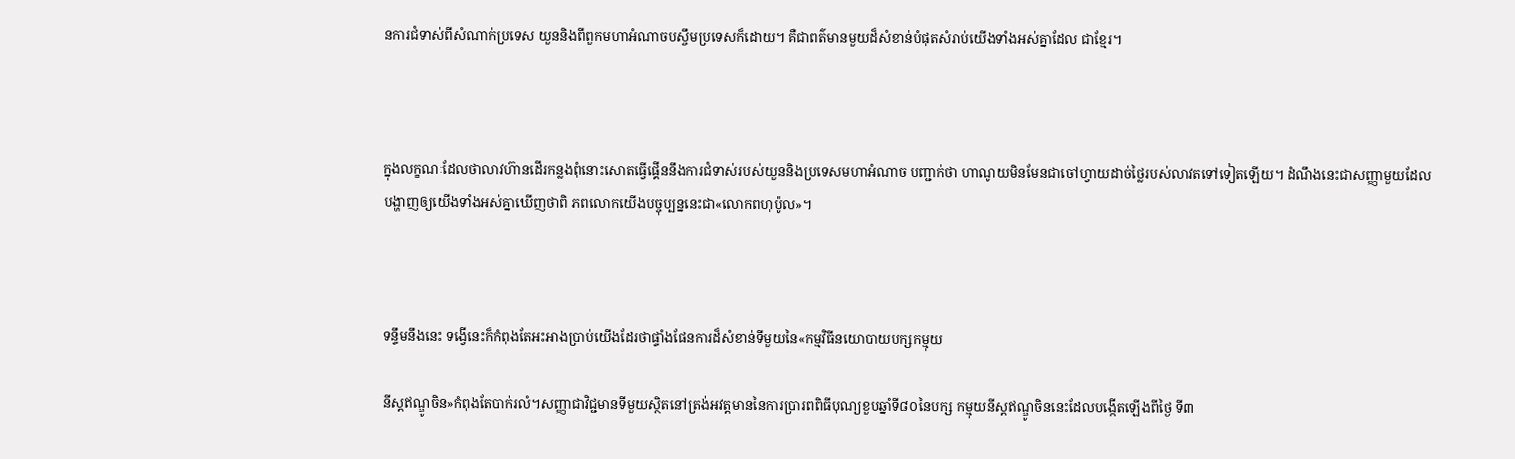នការជំទាស់ពីសំណាក់ប្រទេស យួននិងពីពួកមហាអំណាចបស្ចឹមប្រទេសក៏ដោយ។ គឺជាពត៌មានមួយដ៏សំខាន់បំផុតសំរាប់យើងទាំងអស់គ្នាដែល ជាខ្មែរ។



ក្នុងលក្ខណៈដែលថាលាវហ៊ានដើរកន្លងពុំនោះសោតធ្វើផ្គើននឹងការជំទាស់របស់យួននិងប្រទេសមហាអំណាច បញ្ជាក់ថា ហាណូយមិនមែនជាចៅហ្វាយដាច់ថ្លៃរបស់លាវតទៅទៀតឡើយ។ ដំណឹងនេះជាសញ្ញាមួយដែលបង្ហាញឲ្យយើងទាំងអស់គ្នាឃើញថាពិ ភពលោកយើងបច្ចុប្បន្ននេះជា«លោកពហុប៉ូល»។



ទន្ទឹមនឹងនេះ ទង្វើនេះក៏កំពុងតែអះអាងប្រាប់យើងដែរថាផ្ទាំងផែនការដ៏សំខាន់ទីមួយនៃ«កម្មវិធីនយោបាយបក្សកម្មុយ

នីស្តឥណ្ឌូចិន»កំពុងតែបាក់រលំ។សញ្ញាជាវិជ្ជមានទីមួយស្ថិតនៅត្រង់អវត្តមាននៃការប្រារពពិធីបុណ្យខួបឆ្នាំទី៨០នៃបក្ស កម្មុយនីស្តឥណ្ឌូចិននេះដែលបង្កើតឡើងពីថ្ងៃ ទី៣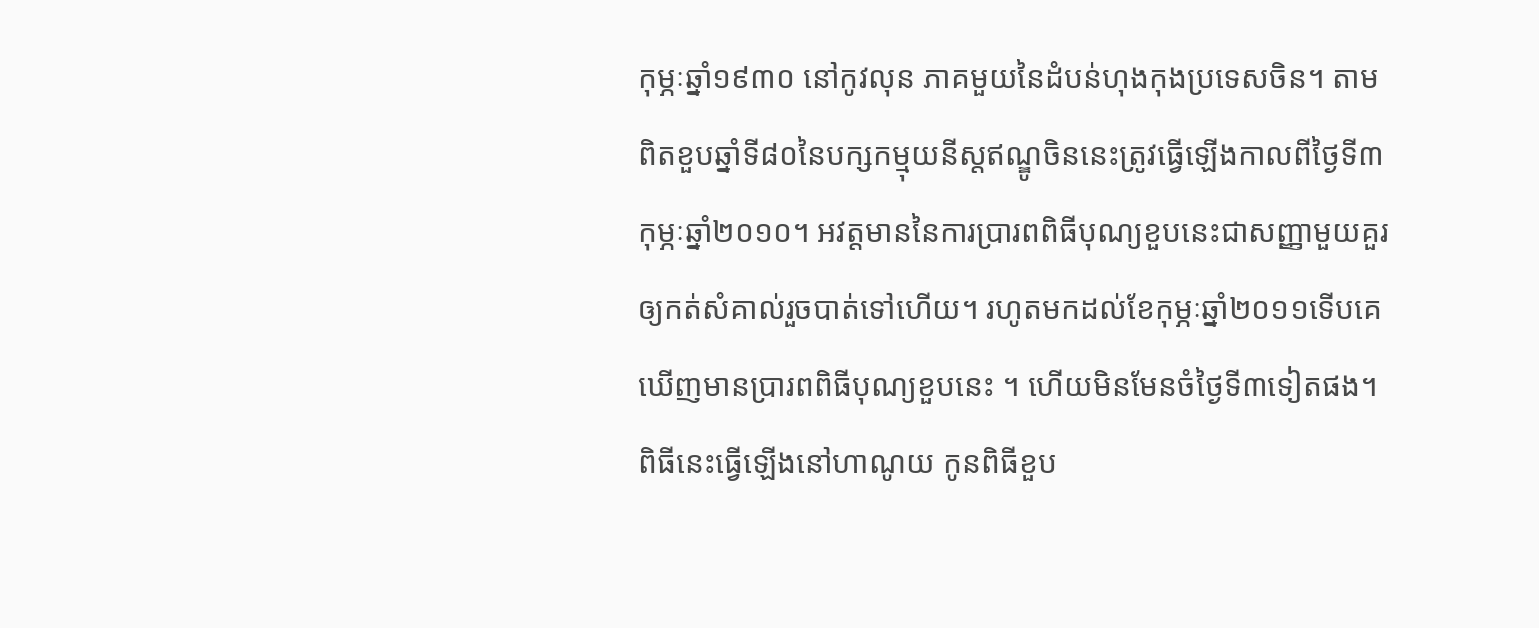កុម្ភៈឆ្នាំ១៩៣០ នៅកូវលុន ភាគមួយនៃដំបន់ហុងកុងប្រទេសចិន។ តាមពិតខួបឆ្នាំទី៨០នៃបក្សកម្មុយនីស្តឥណ្ឌូចិននេះត្រូវធ្វើឡើងកាលពីថ្ងៃទី៣កុម្ភៈឆ្នាំ២០១០។ អវត្តមាននៃការប្រារពពិធីបុណ្យខួបនេះជាសញ្ញាមួយគួរឲ្យកត់សំគាល់រួចបាត់ទៅហើយ។ រហូតមកដល់ខែកុម្ភៈឆ្នាំ២០១១ទើបគេឃើញមានប្រារពពិធីបុណ្យខួបនេះ ។ ហើយមិនមែនចំថ្ងៃទី៣ទៀតផង។ ពិធីនេះធ្វើឡើងនៅហាណូយ កូនពិធីខួប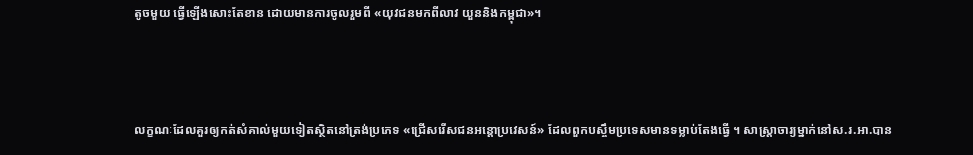តូចមួយ ធ្វើឡើងសោះតែខាន ដោយមានការចូលរួមពី «យុវជនមកពីលាវ យួននិងកម្ពុជា»។



លក្ខណៈដែលគួរឲ្យកត់សំគាល់មួយទៀតស្ថិតនៅត្រង់ប្រភេទ «ជ្រើសរើសជនអន្តោប្រវេសន៍» ដែលពួកបស្ចឹមប្រទេសមានទម្លាប់តែងធ្វើ ។ សាស្រ្តាចារ្យម្នាក់នៅស.រ.អា.បាន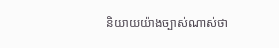និយាយយ៉ាងច្បាស់ណាស់ថា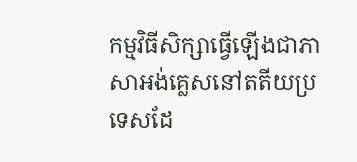កម្មវិធីសិក្សាធ្វើឡើងជាភាសាអង់គ្លេសនៅតតីយប្រទេសដែ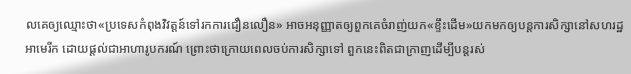លគេឲ្យឈ្មោះថា«ប្រទេសកំពុងវិវត្តន៍ទៅរកការជឿនលឿន» អាចអនុញ្ញាតឲ្យពួកគេចំរាញ់យក«ខ្ទឹះដើម»យកមកឲ្យបន្តការសិក្សានៅសហរដ្ឋអាមេរីក ដោយផ្តល់ជាអាហារូបករណ៍ ព្រោះថាក្រោយពេលចប់ការសិក្សាទៅ ពួកនេះពិតជាក្រាញដើម្បីបន្តរស់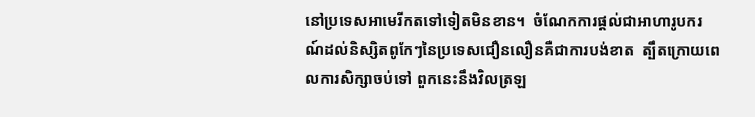នៅប្រទេសអាមេរីកតទៅទៀតមិនខាន។  ចំណែកការផ្តល់ជាអាហារូបករណ៍ដល់និស្សិតពូកែៗនៃប្រទេសជឿនលឿនគឺជាការបង់ខាត  ត្បឹតក្រោយពេលការសិក្សាចប់ទៅ ពួកនេះនឹងវិលត្រឡ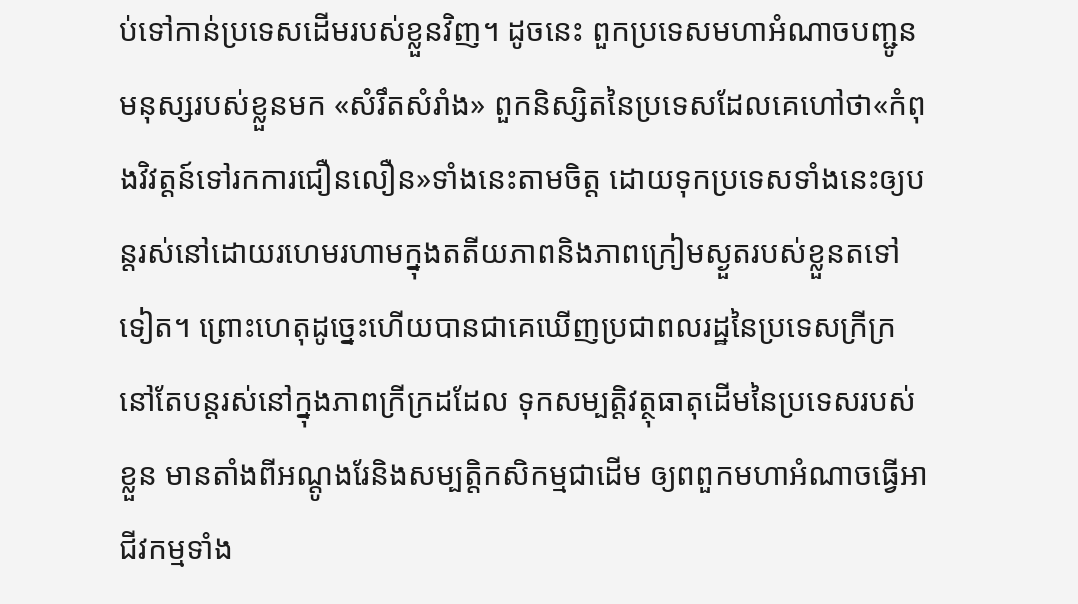ប់ទៅកាន់ប្រទេសដើមរបស់ខ្លួនវិញ។ ដូចនេះ ពួកប្រទេសមហាអំណាចបញ្ជូនមនុស្សរបស់ខ្លួនមក «សំរឹតសំរាំង» ពួកនិស្សិតនៃប្រទេសដែលគេហៅថា«កំពុងវិវត្តន៍ទៅរកការជឿនលឿន»ទាំងនេះតាមចិត្ត ដោយទុកប្រទេសទាំងនេះឲ្យបន្តរស់នៅដោយរហេមរហាមក្នុងតតីយភាពនិងភាពក្រៀមស្ងួតរបស់ខ្លួនតទៅទៀត។ ព្រោះហេតុដូច្នេះហើយបានជាគេឃើញប្រជាពលរដ្ឋនៃប្រទេសក្រីក្រនៅតែបន្តរស់នៅក្នុងភាពក្រីក្រដដែល ទុកសម្បត្តិវត្ថុធាតុដើមនៃប្រទេសរបស់ខ្លួន មានតាំងពីអណ្តូងរែនិងសម្បតិ្តកសិកម្មជាដើម ឲ្យពពួកមហាអំណាចធ្វើអាជីវកម្មទាំង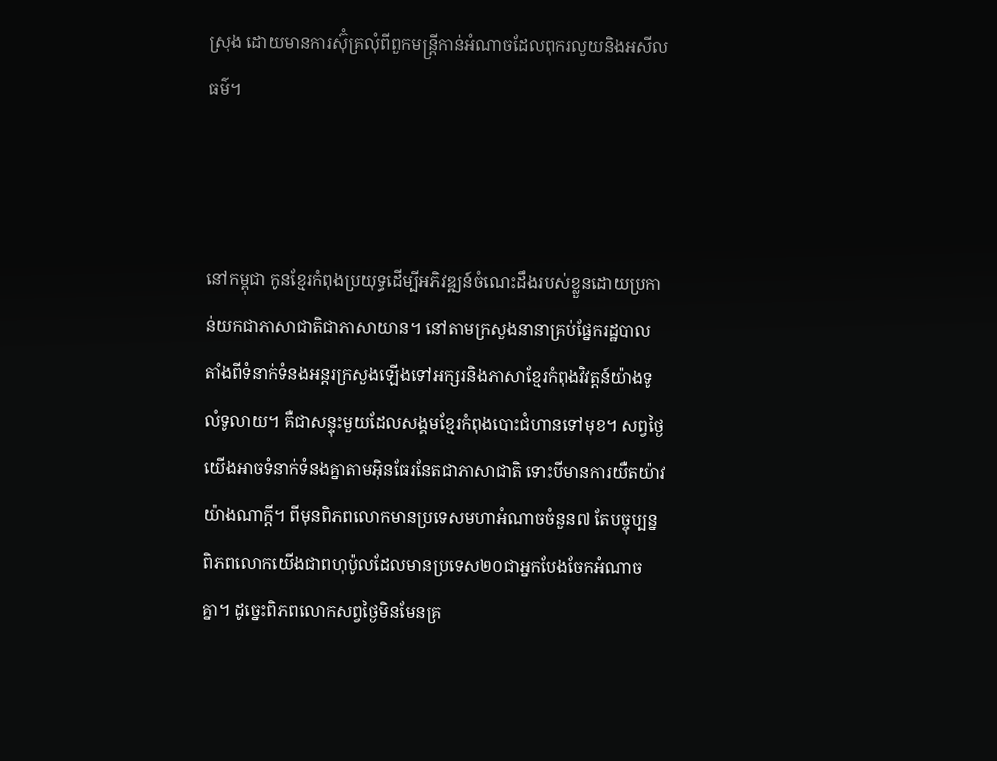ស្រុង ដោយមានការស៊ុំគ្រលុំពីពួកមន្រ្តីកាន់អំណាចដែលពុករលួយនិងអសីលធម៌។



នៅកម្ពុជា កូនខ្មែរកំពុងប្រយុទ្ធដើម្បីអភិវឌ្ឍន៍ចំណេះដឹងរបស់ខ្លួនដោយប្រកាន់យកជាភាសាជាតិជាភាសាយាន។ នៅតាមក្រសួងនានាគ្រប់ផ្នែករដ្ឋបាល តាំងពីទំនាក់ទំនងអន្តរក្រសួងឡើងទៅអក្សរនិងភាសាខ្មែរកំពុងវិវត្តន៍យ៉ាងទូលំទូលាយ។ គឺជាសន្ទុះមួយដែលសង្គមខ្មែរកំពុងបោះជំហានទៅមុខ។ សព្វថ្ងៃយើងអាចទំនាក់ទំនងគ្នាតាមអ៊ិនធែរនែតជាភាសាជាតិ ទោះបីមានការយឺតយ៉ាវយ៉ាងណាក្តី។ ពីមុនពិភពលោកមានប្រទេសមហាអំណាចចំនួន៧ តែបច្ចុប្បន្នពិភពលោកយើងជាពហុប៉ូលដែលមានប្រទេស២០ជាអ្នកបែងចែកអំណាចគ្នា។ ដូច្នេះពិភពលោកសព្វថ្ងៃមិនមែនគ្រ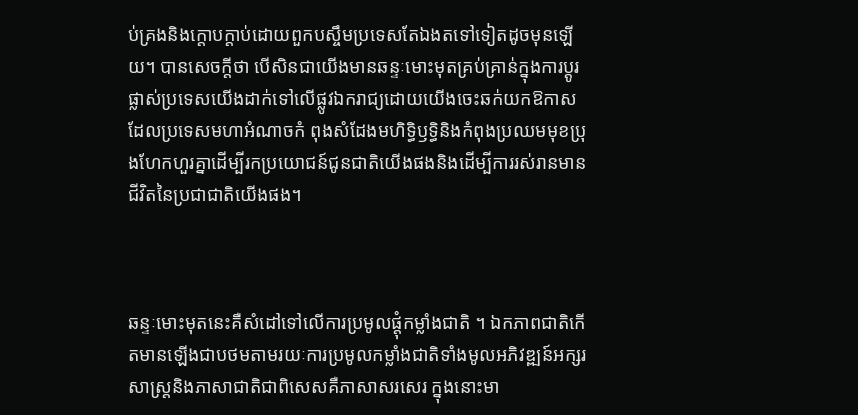ប់គ្រងនិងក្តោបក្តាប់ដោយពួកបស្ចឹមប្រទេសតែឯងតទៅទៀតដូចមុនឡើយ។ បានសេចក្តីថា បើសិនជាយើងមានឆន្ទៈមោះមុតគ្រប់គ្រាន់ក្នុងការប្តូរផ្លាស់ប្រទេសយើងដាក់ទៅលើផ្លូវឯករាជ្យដោយយើងចេះឆក់យកឱកាសដែលប្រទេសមហាអំណាចកំ ពុងសំដែងមហិទ្ធិឫទ្ធិនិងកំពុងប្រឈមមុខប្រុងហែកហួរគ្នាដើម្បីរកប្រយោជន៍ជូនជាតិយើងផងនិងដើម្បីការរស់រានមាន ជីវិតនៃប្រជាជាតិយើងផង។



ឆន្ទៈមោះមុតនេះគឺសំដៅទៅលើការប្រមូលផ្តុំកម្លាំងជាតិ ។ ឯកភាពជាតិកើតមានឡើងជាបថមតាមរយៈការប្រមូលកម្លាំងជាតិទាំងមូលអភិវឌ្ឍន៍អក្សរសាស្រ្តនិងភាសាជាតិជាពិសេសគឺភាសាសរសេរ ក្នុងនោះមា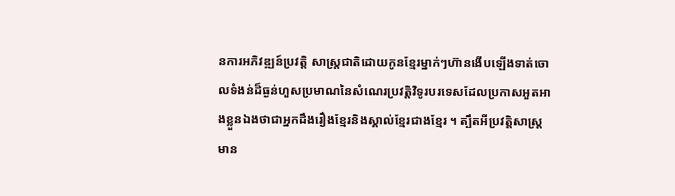នការអភិវឌ្ឍន៍ប្រវត្តិ សាស្រ្តជាតិដោយកូនខ្មែរម្នាក់ៗហ៊ានងើបឡើងទាត់ចោលទំងន់ដ៏ធ្ងន់ហួសប្រមាណនៃសំណេរប្រវត្តិវិទូរបរទេសដែលប្រកាសអួតអាងខ្លួនឯងថាជាអ្នកដឹងរឿងខ្មែរនិងស្គាល់ខ្មែរជាងខ្មែរ ។ ត្បឹតអីប្រវត្តិសាស្រ្តមាន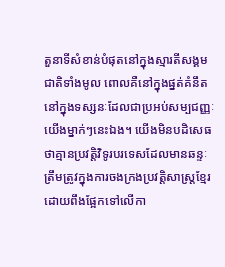តួនាទីសំខាន់បំផុតនៅក្នុងស្មារតីសង្គមជាតិទាំងមូល ពោលគឺនៅក្នុងផ្នត់គំនឹត នៅក្នុងទស្សនៈដែលជាប្រអប់សម្បជញ្ញៈយើងម្នាក់ៗនេះឯង។ យើងមិនបដិសេធថាគ្មានប្រវត្តិវិទូរបរទេសដែលមានឆន្ទៈត្រឹមត្រូវក្នុងការចងក្រងប្រវត្តិសាស្រ្តខ្មែរដោយពឹងផ្អែកទៅលើកា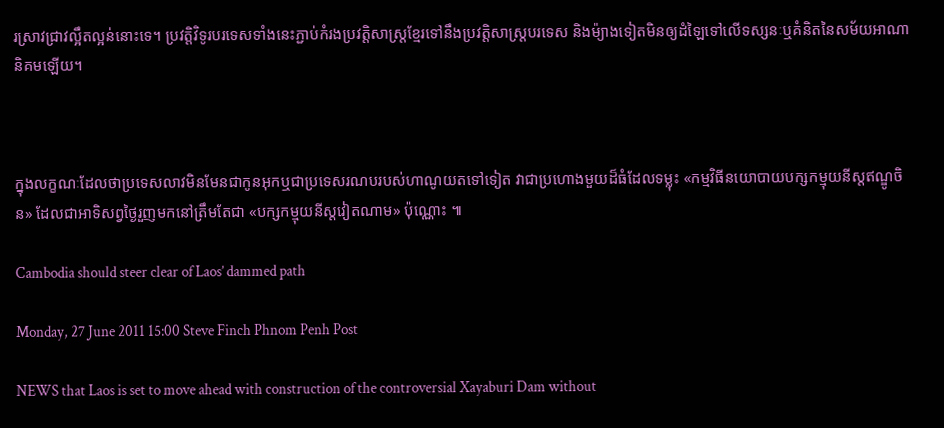រស្រាវជ្រាវល្អឹតល្អន់នោះទេ។ ប្រវត្តិវិទូរបរទេសទាំងនេះភ្ជាប់កំរងប្រវត្តិសាស្រ្តខ្មែរទៅនឹងប្រវត្តិសាស្រ្តបរទេស និងម៉្យាងទៀតមិនឲ្យដំឡៃទៅលើទស្សនៈឬគំនិតនៃសម័យអាណានិគមឡើយ។



ក្នុងលក្ខណៈដែលថាប្រទេសលាវមិនមែនជាកូនអុកឬជាប្រទេសរណបរបស់ហាណូយតទៅទៀត វាជាប្រហោងមួយដ៏ធំដែលទម្លុះ «កម្មវិធីនយោបាយបក្សកម្មុយនីស្តឥណ្ឌូចិន» ដែលជាអាទិសព្វថ្ងៃរួញមកនៅត្រឹមតែជា «បក្សកម្មុយនីស្តវៀតណាម» ប៉ុណ្ណោះ ៕

Cambodia should steer clear of Laos’ dammed path

Monday, 27 June 2011 15:00 Steve Finch Phnom Penh Post

NEWS that Laos is set to move ahead with construction of the controversial Xayaburi Dam without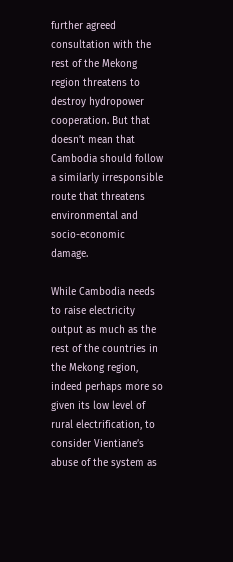further agreed consultation with the rest of the Mekong region threatens to destroy hydropower cooperation. But that doesn’t mean that Cambodia should follow a similarly irresponsible route that threatens environmental and socio-economic damage.

While Cambodia needs to raise electricity output as much as the rest of the countries in the Mekong region, indeed perhaps more so given its low level of rural electrification, to consider Vientiane’s abuse of the system as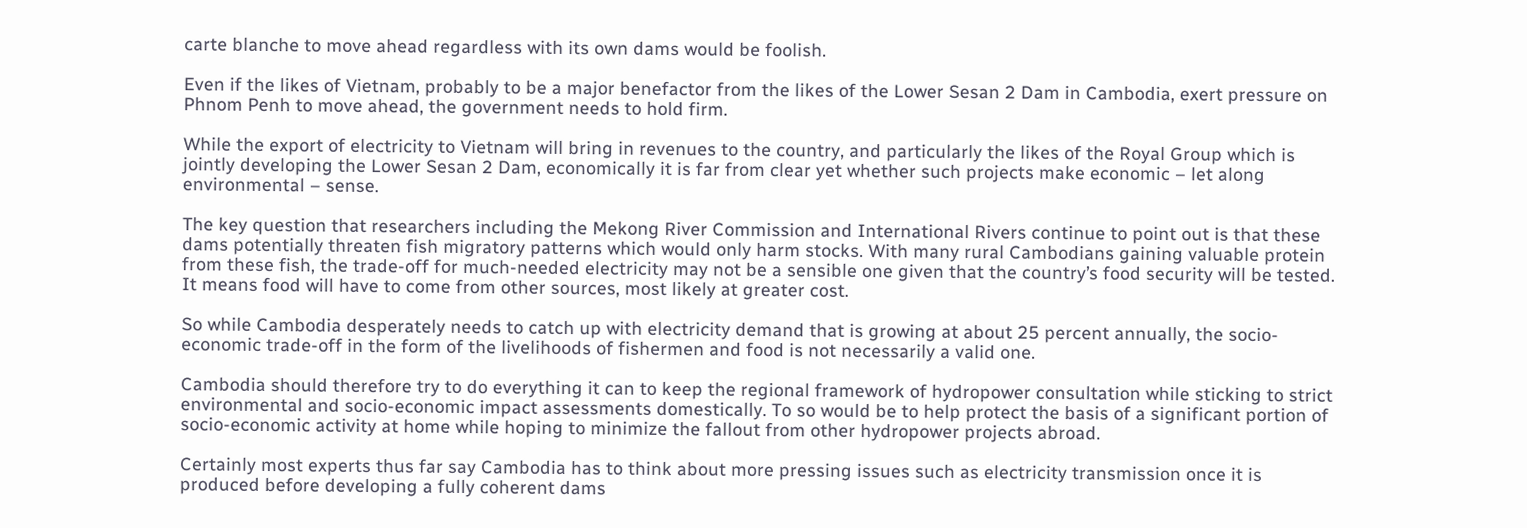carte blanche to move ahead regardless with its own dams would be foolish.

Even if the likes of Vietnam, probably to be a major benefactor from the likes of the Lower Sesan 2 Dam in Cambodia, exert pressure on Phnom Penh to move ahead, the government needs to hold firm.

While the export of electricity to Vietnam will bring in revenues to the country, and particularly the likes of the Royal Group which is jointly developing the Lower Sesan 2 Dam, economically it is far from clear yet whether such projects make economic – let along environmental – sense.

The key question that researchers including the Mekong River Commission and International Rivers continue to point out is that these dams potentially threaten fish migratory patterns which would only harm stocks. With many rural Cambodians gaining valuable protein from these fish, the trade-off for much-needed electricity may not be a sensible one given that the country’s food security will be tested. It means food will have to come from other sources, most likely at greater cost.

So while Cambodia desperately needs to catch up with electricity demand that is growing at about 25 percent annually, the socio-economic trade-off in the form of the livelihoods of fishermen and food is not necessarily a valid one.

Cambodia should therefore try to do everything it can to keep the regional framework of hydropower consultation while sticking to strict environmental and socio-economic impact assessments domestically. To so would be to help protect the basis of a significant portion of socio-economic activity at home while hoping to minimize the fallout from other hydropower projects abroad.

Certainly most experts thus far say Cambodia has to think about more pressing issues such as electricity transmission once it is produced before developing a fully coherent dams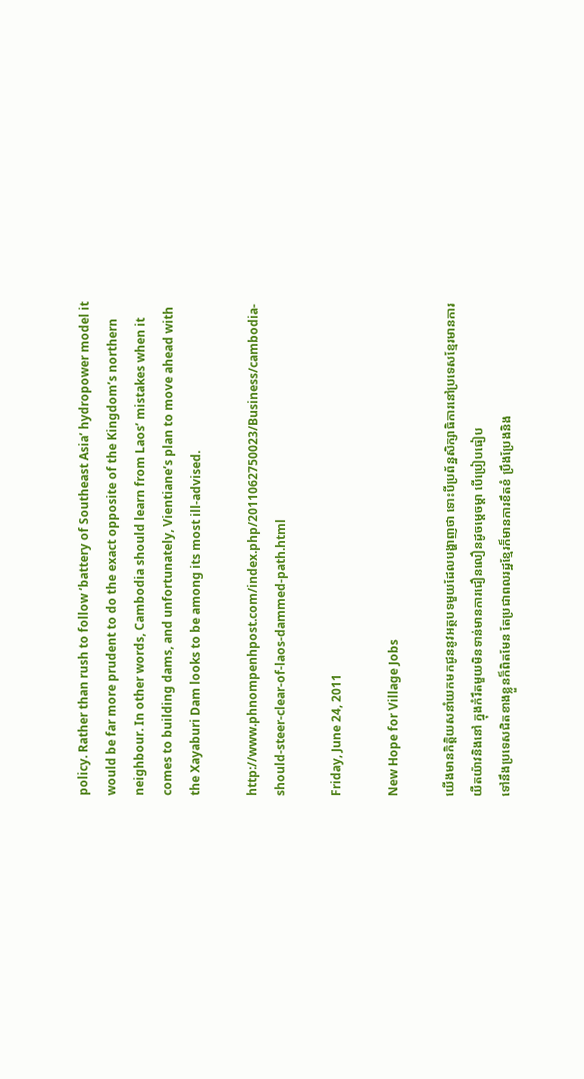policy. Rather than rush to follow ‘battery of Southeast Asia’ hydropower model it would be far more prudent to do the exact opposite of the Kingdom’s northern neighbour. In other words, Cambodia should learn from Laos’ mistakes when it comes to building dams, and unfortunately, Vientiane’s plan to move ahead with the Xayaburi Dam looks to be among its most ill-advised.

http://www.phnompenhpost.com/index.php/2011062750023/Business/cambodia-should-steer-clear-of-laos-dammed-path.html

Friday, June 24, 2011

New Hope for Village Jobs

យើងមានកិត្តិយសនាំយកមកជូននូវអត្ថបទមួយដែលបង្ហាញថា ទោះបីប្រព័ន្ឋសិក្សាធិការនៅប្រទេសខ្មែរមានការយឺតយ៉ាវនិងនៅ ក្នុងកំរឹតមួយមិនទាន់មានការជឿនលឿនដូចម្តេចម្តា បើប្រៀបធៀប
ទៅនឹងប្រទេសជិតខាងខ្លួនក៏ពិតមែន តែប្រជាពលរដ្ឋខ្មែរក៏មានការខឹតខំ ប្រឹងប្រែងនិង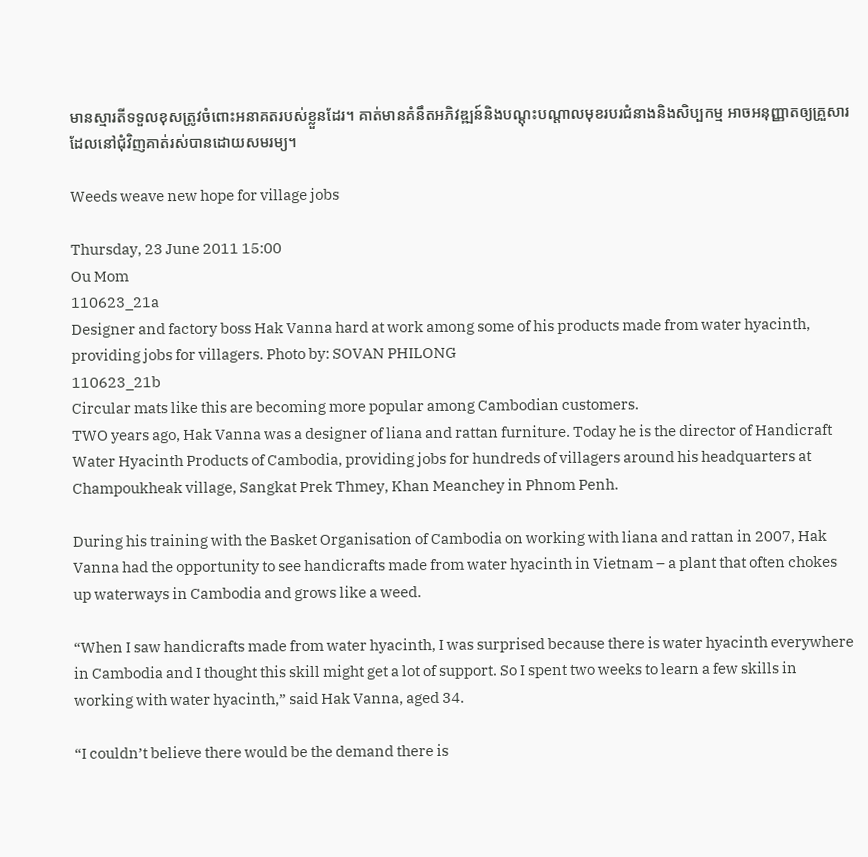មានស្មារតីទទួលខុសត្រូវចំពោះអនាគតរបស់ខ្លួនដែរ។ គាត់មានគំនឹតអភិវឌ្ឍន៍និងបណ្តុះបណ្តាលមុខរបរជំនាងនិងសិប្បកម្ម អាចអនុញ្ញាតឲ្យគ្រួសារដែលនៅជុំវិញគាត់រស់បានដោយសមរម្យ។

Weeds weave new hope for village jobs

Thursday, 23 June 2011 15:00
Ou Mom
110623_21a
Designer and factory boss Hak Vanna hard at work among some of his products made from water hyacinth, providing jobs for villagers. Photo by: SOVAN PHILONG
110623_21b
Circular mats like this are becoming more popular among Cambodian customers.
TWO years ago, Hak Vanna was a designer of liana and rattan furniture. Today he is the director of Handicraft Water Hyacinth Products of Cambodia, providing jobs for hundreds of villagers around his headquarters at Champoukheak village, Sangkat Prek Thmey, Khan Meanchey in Phnom Penh.

During his training with the Basket Organisation of Cambodia on working with liana and rattan in 2007, Hak Vanna had the opportunity to see handicrafts made from water hyacinth in Vietnam – a plant that often chokes up waterways in Cambodia and grows like a weed.

“When I saw handicrafts made from water hyacinth, I was surprised because there is water hyacinth everywhere in Cambodia and I thought this skill might get a lot of support. So I spent two weeks to learn a few skills in working with water hyacinth,” said Hak Vanna, aged 34.

“I couldn’t believe there would be the demand there is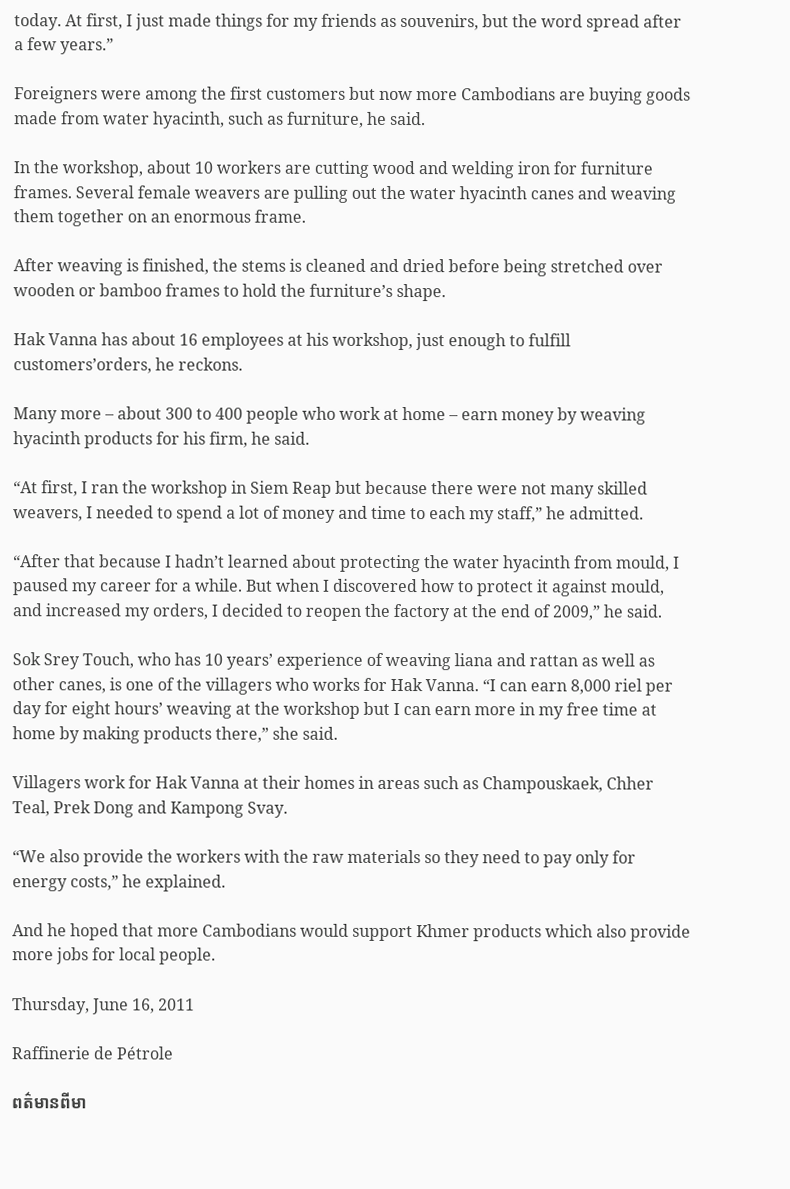today. At first, I just made things for my friends as souvenirs, but the word spread after a few years.”

Foreigners were among the first customers but now more Cambodians are buying goods made from water hyacinth, such as furniture, he said.

In the workshop, about 10 workers are cutting wood and welding iron for furniture frames. Several female weavers are pulling out the water hyacinth canes and weaving them together on an enormous frame.

After weaving is finished, the stems is cleaned and dried before being stretched over wooden or bamboo frames to hold the furniture’s shape.

Hak Vanna has about 16 employees at his workshop, just enough to fulfill customers’orders, he reckons.

Many more – about 300 to 400 people who work at home – earn money by weaving hyacinth products for his firm, he said.

“At first, I ran the workshop in Siem Reap but because there were not many skilled weavers, I needed to spend a lot of money and time to each my staff,” he admitted.

“After that because I hadn’t learned about protecting the water hyacinth from mould, I paused my career for a while. But when I discovered how to protect it against mould, and increased my orders, I decided to reopen the factory at the end of 2009,” he said.

Sok Srey Touch, who has 10 years’ experience of weaving liana and rattan as well as other canes, is one of the villagers who works for Hak Vanna. “I can earn 8,000 riel per day for eight hours’ weaving at the workshop but I can earn more in my free time at home by making products there,” she said.

Villagers work for Hak Vanna at their homes in areas such as Champouskaek, Chher Teal, Prek Dong and Kampong Svay.

“We also provide the workers with the raw materials so they need to pay only for energy costs,” he explained.

And he hoped that more Cambodians would support Khmer products which also provide more jobs for local people.

Thursday, June 16, 2011

Raffinerie de Pétrole

ពត៌មានពីមា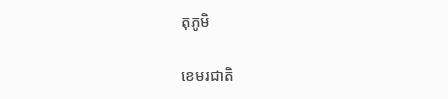តុភូមិ

ខេមរជាតិ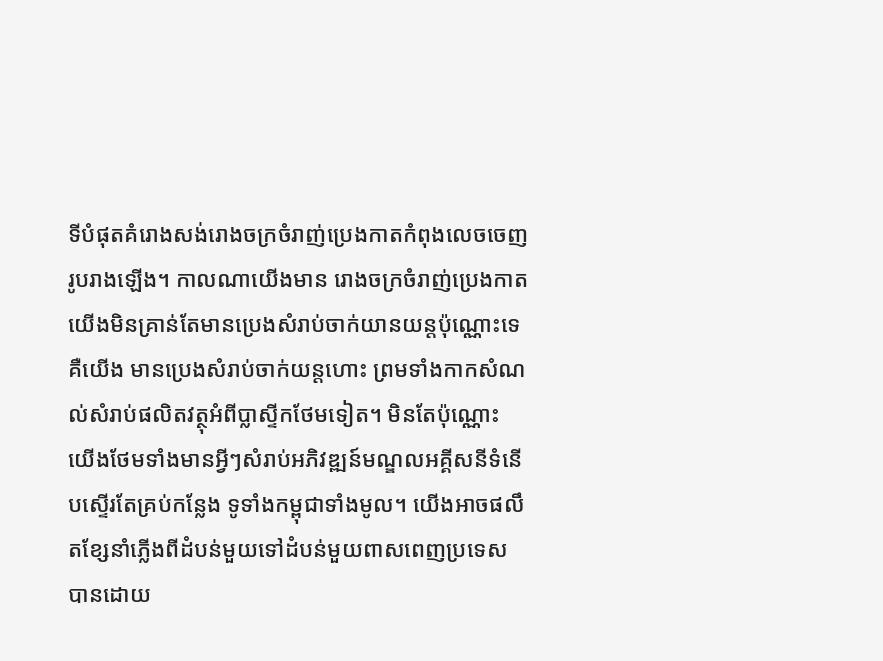ទីបំផុតគំរោងសង់រោងចក្រចំរាញ់ប្រេងកាតកំពុងលេចចេញរូបរាងឡើង។ កាលណាយើងមាន រោងចក្រចំរាញ់ប្រេងកាត យើងមិនគ្រាន់តែមានប្រេងសំរាប់ចាក់យានយន្តប៉ុណ្ណោះទេ គឺយើង មានប្រេងសំរាប់ចាក់យន្តហោះ ព្រមទាំងកាកសំណល់សំរាប់ផលិតវត្ថុអំពីប្លាស្ទីកថែមទៀត។ មិនតែប៉ុណ្ណោះ យើងថែមទាំងមានអ្វីៗសំរាប់អភិវឌ្ឍន៍មណ្ឌលអគ្គីសនីទំនើបស្ទើរតែគ្រប់កន្លែង ទូទាំងកម្ពុជាទាំងមូល។ យើងអាចផលឹតខ្សែនាំភ្លើងពីដំបន់មួយទៅដំបន់មួយពាសពេញប្រទេស បានដោយ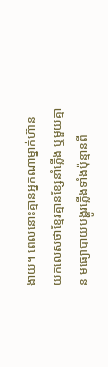ងាយ។ ពេលនោះគ្មានអ្នកណាម្នាក់ហ៊ានយកលេសថាខ្មែរគ្មានខ្សែនាំភ្លើង ឬមួយគ្មាន មធ្យោបាយបង្ហូរភ្លើងទាំងប៉ុន្មានពី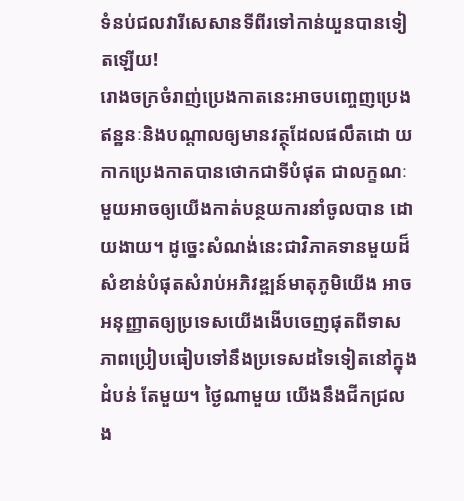ទំនប់ជលវារីសេសានទីពីរទៅកាន់យួនបានទៀតឡើយ!
រោងចក្រចំរាញ់ប្រេងកាតនេះអាចបញ្ចេញប្រេងឥន្ឋនៈនិងបណ្តាលឲ្យមានវត្ថុដែលផលឹតដោ យកាកប្រេងកាតបានថោកជាទីបំផុត ជាលក្ខណៈមួយអាចឲ្យយើងកាត់បន្ថយការនាំចូលបាន ដោយងាយ។ ដូច្នេះសំណង់នេះជាវិភាគទានមួយដ៏សំខាន់បំផុតសំរាប់អភិវឌ្ឍន៍មាតុភូមិយើង អាចអនុញ្ញាតឲ្យប្រទេសយើងងើបចេញផុតពីទាសភាពប្រៀបធៀបទៅនឹងប្រទេសដទៃទៀតនៅក្នុងដំបន់ តែមួយ។ ថ្ងៃណាមួយ យើងនឹងជីកជ្រលង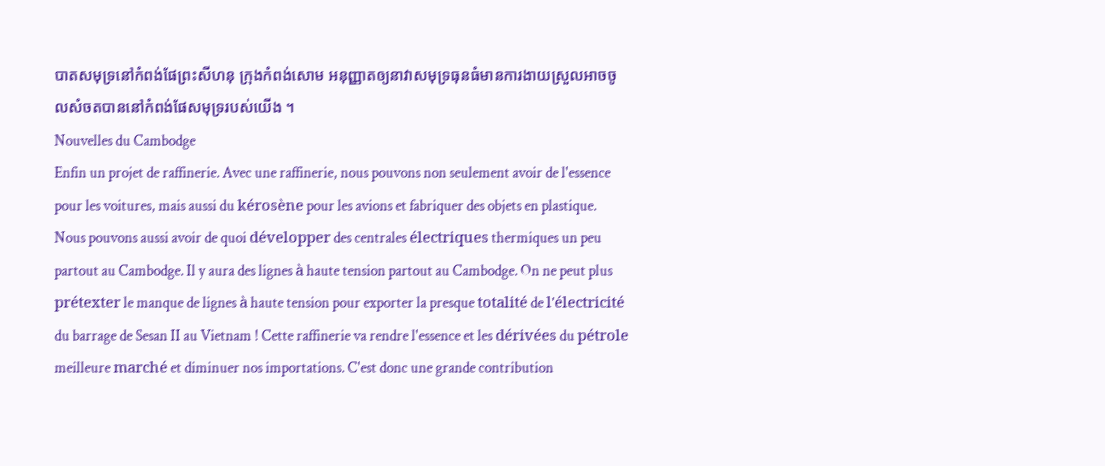បាតសមុទ្រនៅកំពង់ផែព្រះសីហនុ ក្រុងកំពង់សោម អនុញ្ញាតឲ្យនាវាសមុទ្រធុនធំមានការងាយស្រួលអាចចូលសំចតបាននៅកំពង់ផែសមុទ្ររបស់យើង ។
Nouvelles du Cambodge
Enfin un projet de raffinerie. Avec une raffinerie, nous pouvons non seulement avoir de l'essence pour les voitures, mais aussi du kérosène pour les avions et fabriquer des objets en plastique. Nous pouvons aussi avoir de quoi développer des centrales électriques thermiques un peu partout au Cambodge. Il y aura des lignes à haute tension partout au Cambodge. On ne peut plus prétexter le manque de lignes à haute tension pour exporter la presque totalité de l'électricité du barrage de Sesan II au Vietnam ! Cette raffinerie va rendre l'essence et les dérivées du pétrole meilleure marché et diminuer nos importations. C'est donc une grande contribution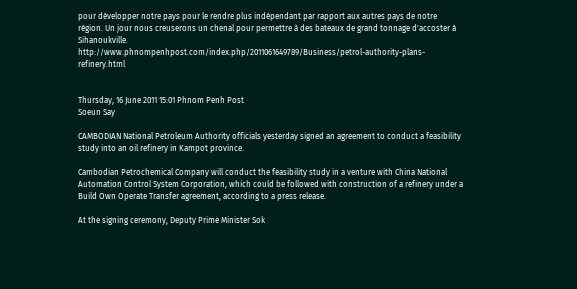pour développer notre pays pour le rendre plus indépendant par rapport aux autres pays de notre région. Un jour nous creuserons un chenal pour permettre à des bateaux de grand tonnage d'accoster à Sihanoukville.
http://www.phnompenhpost.com/index.php/2011061649789/Business/petrol-authority-plans-refinery.html


Thursday, 16 June 2011 15:01 Phnom Penh Post
Soeun Say

CAMBODIAN National Petroleum Authority officials yesterday signed an agreement to conduct a feasibility study into an oil refinery in Kampot province.

Cambodian Petrochemical Company will conduct the feasibility study in a venture with China National Automation Control System Corporation, which could be followed with construction of a refinery under a Build Own Operate Transfer agreement, according to a press release.

At the signing ceremony, Deputy Prime Minister Sok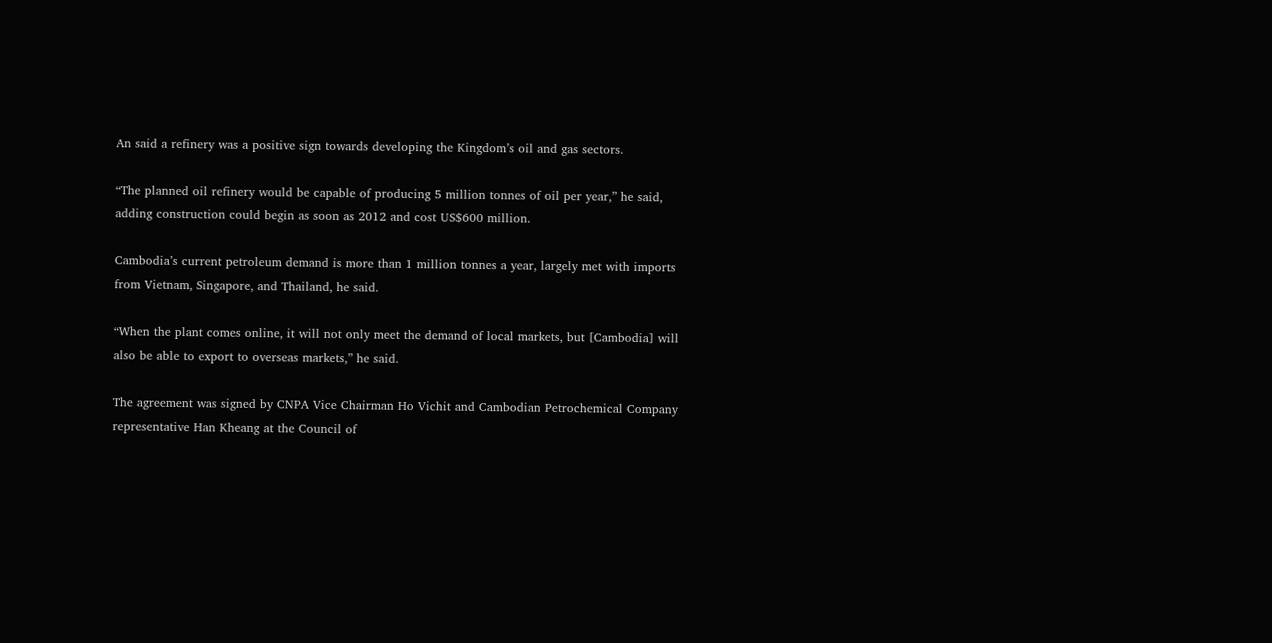An said a refinery was a positive sign towards developing the Kingdom’s oil and gas sectors.

“The planned oil refinery would be capable of producing 5 million tonnes of oil per year,” he said, adding construction could begin as soon as 2012 and cost US$600 million.

Cambodia’s current petroleum demand is more than 1 million tonnes a year, largely met with imports from Vietnam, Singapore, and Thailand, he said.

“When the plant comes online, it will not only meet the demand of local markets, but [Cambodia] will also be able to export to overseas markets,” he said.

The agreement was signed by CNPA Vice Chairman Ho Vichit and Cambodian Petrochemical Company representative Han Kheang at the Council of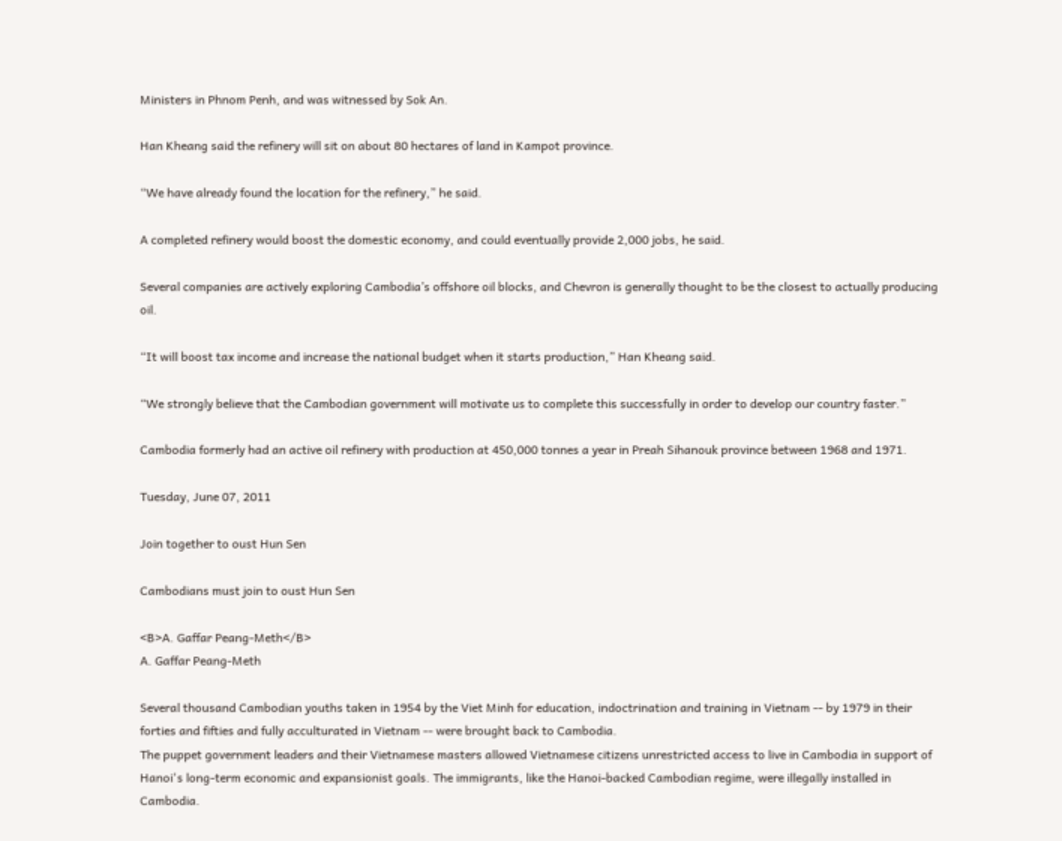Ministers in Phnom Penh, and was witnessed by Sok An.

Han Kheang said the refinery will sit on about 80 hectares of land in Kampot province.

“We have already found the location for the refinery,” he said.

A completed refinery would boost the domestic economy, and could eventually provide 2,000 jobs, he said.

Several companies are actively exploring Cambodia’s offshore oil blocks, and Chevron is generally thought to be the closest to actually producing oil.

“It will boost tax income and increase the national budget when it starts production,” Han Kheang said.

“We strongly believe that the Cambodian government will motivate us to complete this successfully in order to develop our country faster.”

Cambodia formerly had an active oil refinery with production at 450,000 tonnes a year in Preah Sihanouk province between 1968 and 1971.

Tuesday, June 07, 2011

Join together to oust Hun Sen

Cambodians must join to oust Hun Sen

<B>A. Gaffar Peang-Meth</B>
A. Gaffar Peang-Meth

Several thousand Cambodian youths taken in 1954 by the Viet Minh for education, indoctrination and training in Vietnam -- by 1979 in their forties and fifties and fully acculturated in Vietnam -- were brought back to Cambodia.
The puppet government leaders and their Vietnamese masters allowed Vietnamese citizens unrestricted access to live in Cambodia in support of Hanoi's long-term economic and expansionist goals. The immigrants, like the Hanoi-backed Cambodian regime, were illegally installed in Cambodia.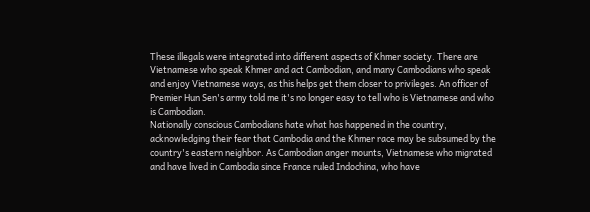These illegals were integrated into different aspects of Khmer society. There are Vietnamese who speak Khmer and act Cambodian, and many Cambodians who speak and enjoy Vietnamese ways, as this helps get them closer to privileges. An officer of Premier Hun Sen's army told me it's no longer easy to tell who is Vietnamese and who is Cambodian.
Nationally conscious Cambodians hate what has happened in the country, acknowledging their fear that Cambodia and the Khmer race may be subsumed by the country's eastern neighbor. As Cambodian anger mounts, Vietnamese who migrated and have lived in Cambodia since France ruled Indochina, who have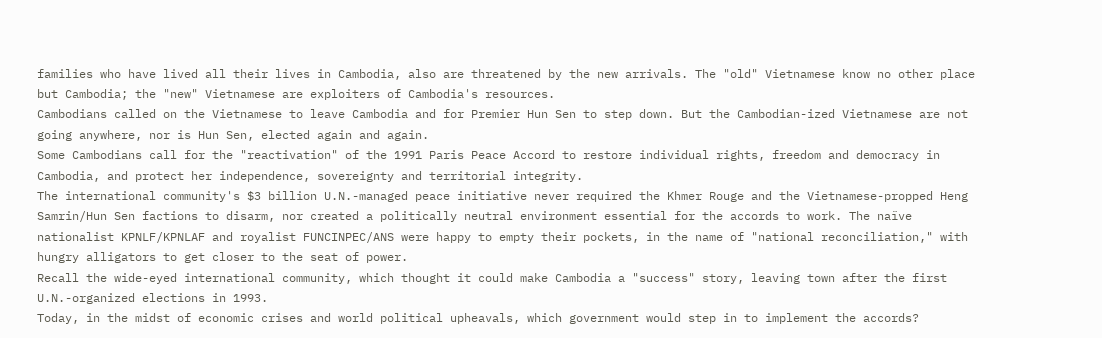families who have lived all their lives in Cambodia, also are threatened by the new arrivals. The "old" Vietnamese know no other place but Cambodia; the "new" Vietnamese are exploiters of Cambodia's resources.
Cambodians called on the Vietnamese to leave Cambodia and for Premier Hun Sen to step down. But the Cambodian-ized Vietnamese are not going anywhere, nor is Hun Sen, elected again and again.
Some Cambodians call for the "reactivation" of the 1991 Paris Peace Accord to restore individual rights, freedom and democracy in Cambodia, and protect her independence, sovereignty and territorial integrity.
The international community's $3 billion U.N.-managed peace initiative never required the Khmer Rouge and the Vietnamese-propped Heng Samrin/Hun Sen factions to disarm, nor created a politically neutral environment essential for the accords to work. The naïve nationalist KPNLF/KPNLAF and royalist FUNCINPEC/ANS were happy to empty their pockets, in the name of "national reconciliation," with hungry alligators to get closer to the seat of power.
Recall the wide-eyed international community, which thought it could make Cambodia a "success" story, leaving town after the first U.N.-organized elections in 1993.
Today, in the midst of economic crises and world political upheavals, which government would step in to implement the accords?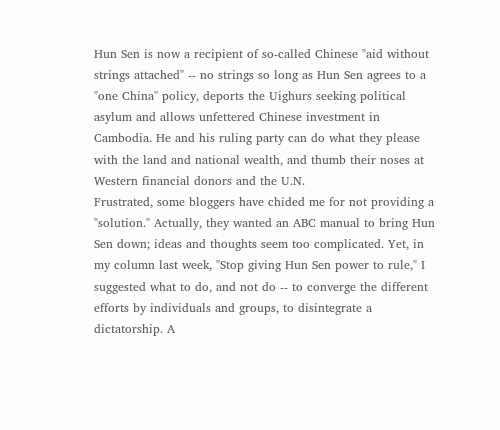Hun Sen is now a recipient of so-called Chinese "aid without strings attached" -- no strings so long as Hun Sen agrees to a "one China" policy, deports the Uighurs seeking political asylum and allows unfettered Chinese investment in Cambodia. He and his ruling party can do what they please with the land and national wealth, and thumb their noses at Western financial donors and the U.N.
Frustrated, some bloggers have chided me for not providing a "solution." Actually, they wanted an ABC manual to bring Hun Sen down; ideas and thoughts seem too complicated. Yet, in my column last week, "Stop giving Hun Sen power to rule," I suggested what to do, and not do -- to converge the different efforts by individuals and groups, to disintegrate a dictatorship. A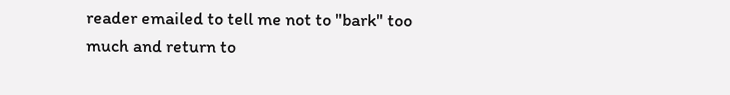reader emailed to tell me not to "bark" too much and return to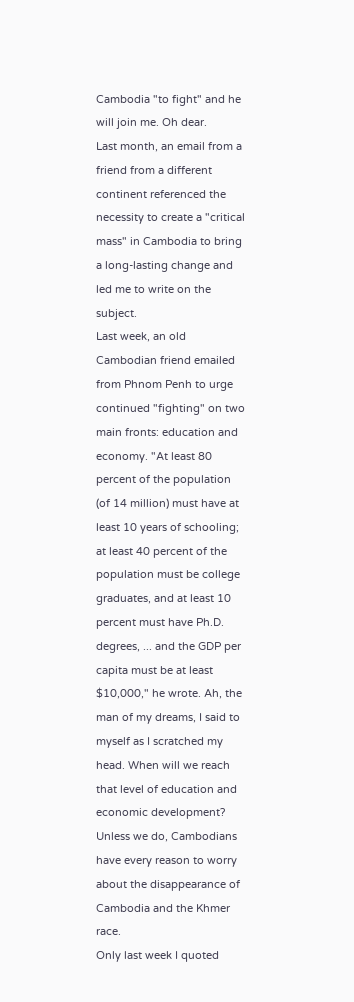Cambodia "to fight" and he will join me. Oh dear.
Last month, an email from a friend from a different continent referenced the necessity to create a "critical mass" in Cambodia to bring a long-lasting change and led me to write on the subject.
Last week, an old Cambodian friend emailed from Phnom Penh to urge continued "fighting" on two main fronts: education and economy. "At least 80 percent of the population (of 14 million) must have at least 10 years of schooling; at least 40 percent of the population must be college graduates, and at least 10 percent must have Ph.D. degrees, ... and the GDP per capita must be at least $10,000," he wrote. Ah, the man of my dreams, I said to myself as I scratched my head. When will we reach that level of education and economic development?
Unless we do, Cambodians have every reason to worry about the disappearance of Cambodia and the Khmer race.
Only last week I quoted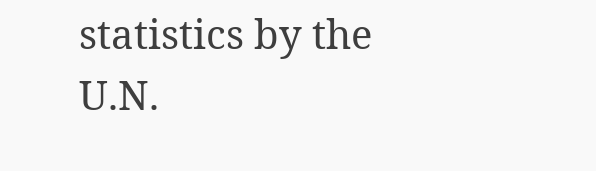statistics by the U.N.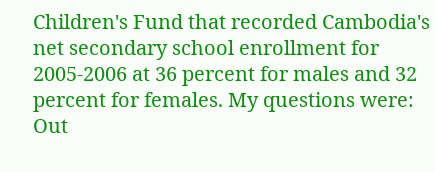Children's Fund that recorded Cambodia's net secondary school enrollment for 2005-2006 at 36 percent for males and 32 percent for females. My questions were: Out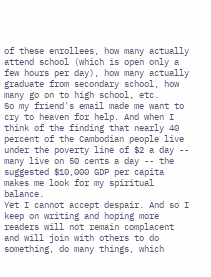of these enrollees, how many actually attend school (which is open only a few hours per day), how many actually graduate from secondary school, how many go on to high school, etc.
So my friend's email made me want to cry to heaven for help. And when I think of the finding that nearly 40 percent of the Cambodian people live under the poverty line of $2 a day -- many live on 50 cents a day -- the suggested $10,000 GDP per capita makes me look for my spiritual balance.
Yet I cannot accept despair. And so I keep on writing and hoping more readers will not remain complacent and will join with others to do something, do many things, which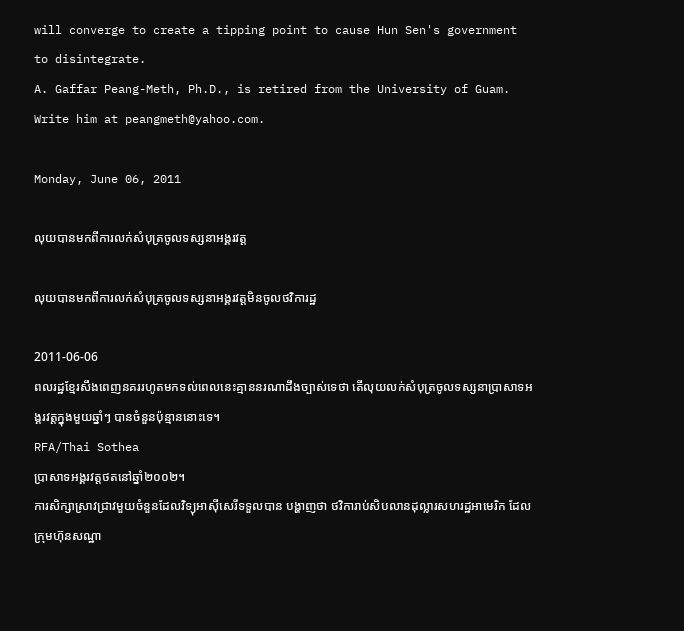will converge to create a tipping point to cause Hun Sen's government to disintegrate.
A. Gaffar Peang-Meth, Ph.D., is retired from the University of Guam. Write him at peangmeth@yahoo.com.

Monday, June 06, 2011

លុយបានមកពីការលក់សំបុត្រចូលទស្សនាអង្គរវត្ត

លុយបានមកពីការលក់សំបុត្រចូលទស្សនាអង្គរវត្តមិនចូលថវិការដ្ឋ

2011-06-06
ពលរដ្ឋខ្មែរសឹងពេញនគររហូតមកទល់ពេលនេះគ្មាននរណាដឹងច្បាស់ទេថា តើលុយលក់សំបុត្រចូលទស្សនាប្រាសាទអង្គរវត្តក្នុងមួយឆ្នាំៗ បានចំនួនប៉ុន្មាននោះទេ។
RFA/Thai Sothea
ប្រាសាទអង្គរវត្តថតនៅឆ្នាំ២០០២។
ការសិក្សាស្រាវជ្រាវមួយចំនួនដែលវិទ្យុអាស៊ីសេរីទទួលបាន បង្ហាញថា ថវិការាប់សិបលានដុល្លារសហរដ្ឋអាមេរិក ដែលក្រុមហ៊ុនសណ្ឋា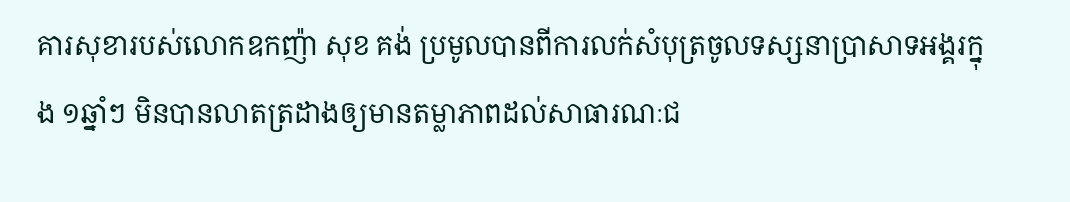គារសុខារបស់លោកឧកញ៉ា សុខ គង់ ប្រមូលបានពីការលក់សំបុត្រចូលទស្សនាប្រាសាទអង្គរក្នុង ១ឆ្នាំៗ មិនបានលាតត្រដាងឲ្យមានតម្លាភាពដល់សាធារណៈជ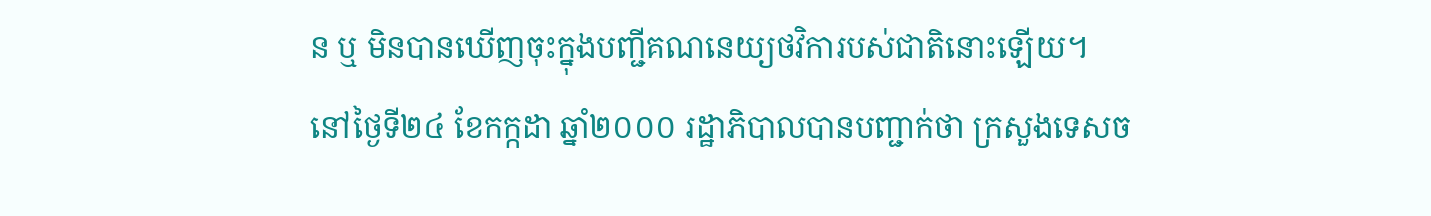ន ឬ មិនបានឃើញចុះក្នុងបញ្ជីគណនេយ្យថវិការបស់ជាតិនោះឡើយ។
នៅថ្ងៃទី២៤ ខែកក្កដា ឆ្នាំ២០០០ រដ្ឋាភិបាលបានបញ្ជាក់ថា ក្រសួងទេសច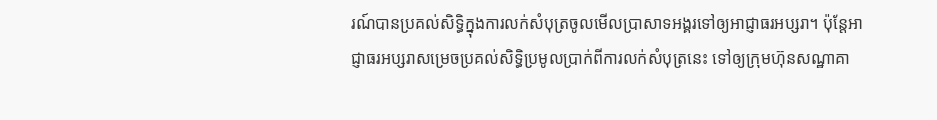រណ៍បានប្រគល់សិទ្ធិក្នុងការលក់សំបុត្រចូលមើលប្រាសាទអង្គរទៅឲ្យអាជ្ញាធរអប្សរា។ ប៉ុន្តែអាជ្ញាធរអប្សរាសម្រេចប្រគល់សិទ្ធិប្រមូលប្រាក់ពីការលក់សំបុត្រនេះ ទៅឲ្យក្រុមហ៊ុនសណ្ឋាគា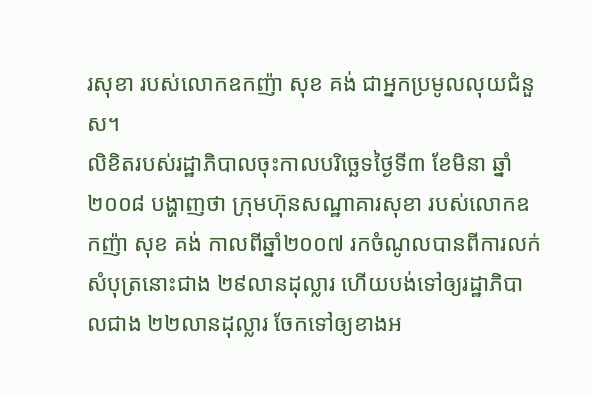រសុខា របស់លោកឧកញ៉ា សុខ គង់ ជាអ្នកប្រមូលលុយជំនួស។
លិខិតរបស់រដ្ឋាភិបាលចុះកាលបរិច្ឆេទថ្ងៃទី៣ ខែមិនា ឆ្នាំ២០០៨ បង្ហាញថា ក្រុមហ៊ុនសណ្ឋាគារសុខា របស់លោកឧកញ៉ា សុខ គង់ កាលពីឆ្នាំ២០០៧ រកចំណូលបានពីការលក់សំបុត្រនោះជាង ២៩លានដុល្លារ ហើយបង់ទៅឲ្យរដ្ឋាភិបាលជាង ២២លានដុល្លារ ចែកទៅឲ្យខាងអ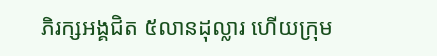ភិរក្សអង្គជិត ៥លានដុល្លារ ហើយក្រុម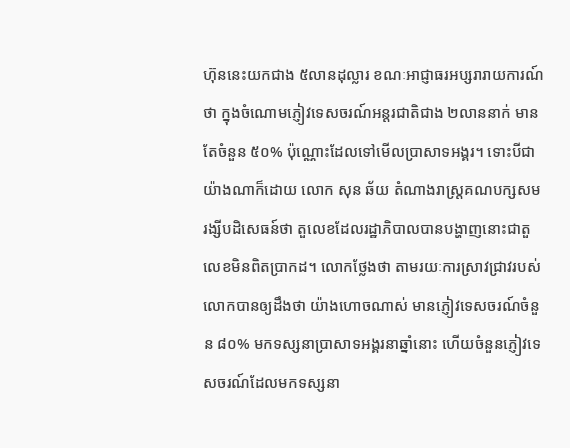ហ៊ុននេះយកជាង ៥លានដុល្លារ ខណៈអាជ្ញាធរអប្សរារាយការណ៍ថា ក្នុងចំណោមភ្ញៀវទេសចរណ៍អន្តរជាតិជាង ២លាននាក់ មានតែចំនួន ៥០% ប៉ុណ្ណោះដែលទៅមើលប្រាសាទអង្គរ។ ទោះបីជាយ៉ាងណាក៏ដោយ លោក សុន ឆ័យ តំណាងរាស្ត្រគណបក្សសមរង្សីបដិសេធន៍ថា តួលេខដែលរដ្ឋាភិបាលបានបង្ហាញនោះជាតួលេខមិនពិតប្រាកដ។ លោកថ្លែងថា តាមរយៈការស្រាវជ្រាវរបស់លោកបានឲ្យដឹងថា យ៉ាងហោចណាស់ មានភ្ញៀវទេសចរណ៍ចំនួន ៨០% មកទស្សនាប្រាសាទអង្គរនាឆ្នាំនោះ ហើយចំនួនភ្ញៀវទេសចរណ៍ដែលមកទស្សនា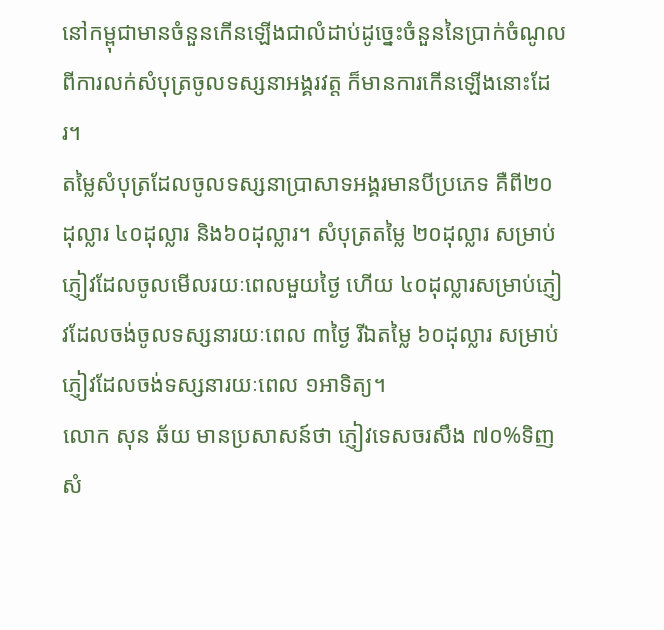នៅកម្ពុជាមានចំនួនកើនឡើងជាលំដាប់ដូច្នេះចំនួននៃប្រាក់ចំណូលពីការលក់សំបុត្រចូលទស្សនាអង្គរវត្ត ក៏មានការកើនឡើងនោះដែរ។
តម្លៃសំបុត្រដែលចូលទស្សនាប្រាសាទអង្គរមានបីប្រភេទ គឺពី២០ដុល្លារ ៤០ដុល្លារ និង៦០ដុល្លារ។ សំបុត្រតម្លៃ ២០ដុល្លារ សម្រាប់ភ្ញៀវដែលចូលមើលរយៈពេលមួយថ្ងៃ ហើយ ៤០ដុល្លារសម្រាប់ភ្ញៀវដែលចង់ចូលទស្សនារយៈពេល ៣ថ្ងៃ រីឯតម្លៃ ៦០ដុល្លារ សម្រាប់ភ្ញៀវដែលចង់ទស្សនារយៈពេល ១អាទិត្យ។
លោក សុន ឆ័យ មានប្រសាសន៍ថា ភ្ញៀវទេសចរសឹង ៧០%ទិញសំ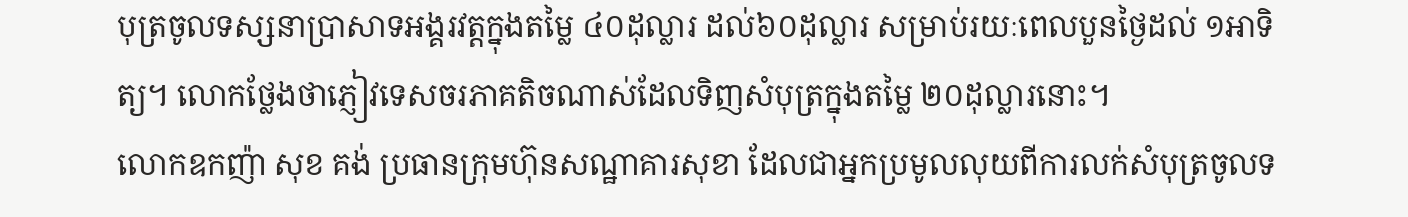បុត្រចូលទស្សនាប្រាសាទអង្គរវត្តក្នុងតម្លៃ ៤០ដុល្លារ ដល់៦០ដុល្លារ សម្រាប់រយៈពេលបួនថ្ងៃដល់ ១អាទិត្យ។ លោកថ្លែងថាភ្ញៀវទេសចរភាគតិចណាស់ដែលទិញសំបុត្រក្នុងតម្លៃ ២០ដុល្លារនោះ។
លោកឧកញ៉ា សុខ គង់ ប្រធានក្រុមហ៊ុនសណ្ឋាគារសុខា ដែលជាអ្នកប្រមូលលុយពីការលក់សំបុត្រចូលទ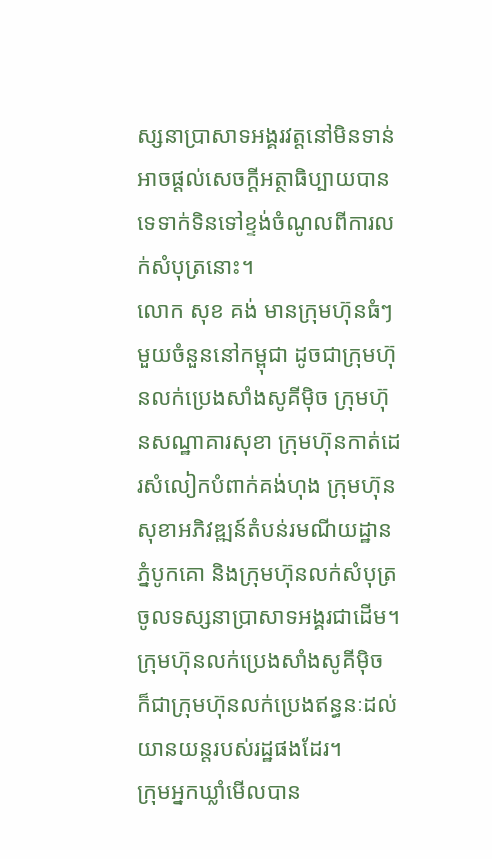ស្សនាប្រាសាទអង្គរវត្តនៅមិនទាន់អាចផ្ដល់សេចក្ដីអត្ថាធិប្បាយបានទេទាក់ទិនទៅខ្ទង់ចំណូលពីការលក់សំបុត្រនោះ។
លោក សុខ គង់ មានក្រុមហ៊ុនធំៗ មួយចំនួននៅកម្ពុជា ដូចជាក្រុមហ៊ុនលក់ប្រេងសាំងសូគីម៉ិច ក្រុមហ៊ុនសណ្ឋាគារសុខា ក្រុមហ៊ុនកាត់ដេរសំលៀកបំពាក់គង់ហុង ក្រុមហ៊ុនសុខាអភិវឌ្ឍន៍តំបន់រមណីយដ្ឋានភ្នំបូកគោ និងក្រុមហ៊ុនលក់សំបុត្រចូលទស្សនាប្រាសាទអង្គរជាដើម។ ក្រុមហ៊ុនលក់ប្រេងសាំងសូគីម៉ិច ក៏ជាក្រុមហ៊ុនលក់ប្រេងឥន្ធនៈដល់យានយន្តរបស់រដ្ឋផងដែរ។
ក្រុមអ្នកឃ្លាំមើលបាន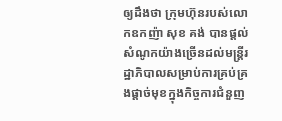ឲ្យដឹងថា ក្រុមហ៊ុនរបស់លោកឧកញ៉ា សុខ គង់ បានផ្ដល់សំណូកយ៉ាងច្រើនដល់មន្ត្រីរដ្ឋាភិបាលសម្រាប់ការគ្រប់គ្រងផ្ដាច់មុខក្នុងកិច្ចការជំនួញ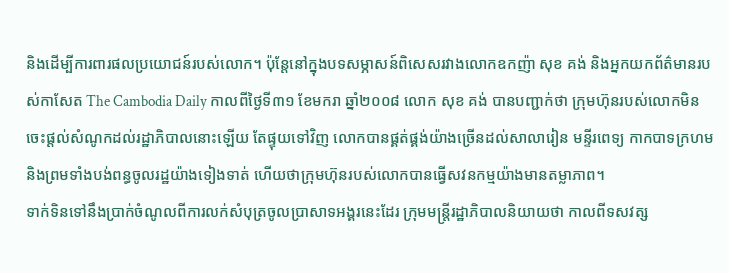និងដើម្បីការពារផលប្រយោជន៍របស់លោក។ ប៉ុន្តែនៅក្នុងបទសម្ភាសន៍ពិសេសរវាងលោកឧកញ៉ា សុខ គង់ និងអ្នកយកព័ត៌មានរបស់កាសែត The Cambodia Daily កាលពីថ្ងៃទី៣១ ខែមករា ឆ្នាំ២០០៨ លោក សុខ គង់ បានបញ្ជាក់ថា ក្រុមហ៊ុនរបស់លោកមិនចេះផ្ដល់សំណូកដល់រដ្ឋាភិបាលនោះឡើយ តែផ្ទុយទៅវិញ លោកបានផ្គត់ផ្គង់យ៉ាងច្រើនដល់សាលារៀន មន្ទីរពេទ្យ កាកបាទក្រហម និងព្រមទាំងបង់ពន្ធចូលរដ្ឋយ៉ាងទៀងទាត់ ហើយថាក្រុមហ៊ុនរបស់លោកបានធ្វើសវនកម្មយ៉ាងមានតម្លាភាព។
ទាក់ទិនទៅនឹងប្រាក់ចំណូលពីការលក់សំបុត្រចូលប្រាសាទអង្គរនេះដែរ ក្រុមមន្ត្រីរដ្ឋាភិបាលនិយាយថា កាលពីទសវត្ស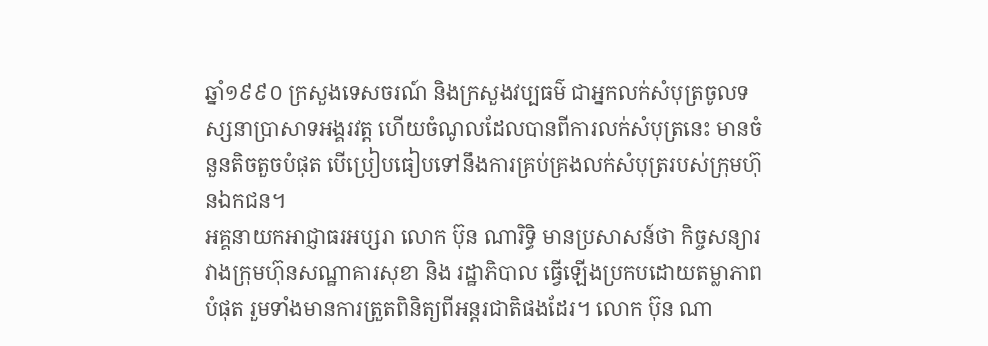ឆ្នាំ១៩៩០ ក្រសួងទេសចរណ៍ និងក្រសួងវប្បធម៌ ជាអ្នកលក់សំបុត្រចូលទស្សនាប្រាសាទអង្គរវត្ត ហើយចំណូលដែលបានពីការលក់សំបុត្រនេះ មានចំនួនតិចតួចបំផុត បើប្រៀបធៀបទៅនឹងការគ្រប់គ្រងលក់សំបុត្ររបស់ក្រុមហ៊ុនឯកជន។
អគ្គនាយកអាជ្ញាធរអប្សរា លោក ប៊ុន ណារិទ្ធិ មានប្រសាសន៍ថា កិច្ចសន្យារវាងក្រុមហ៊ុនសណ្ឋាគារសុខា និង រដ្ឋាភិបាល ធ្វើឡើងប្រកបដោយតម្លាភាពបំផុត រួមទាំងមានការត្រួតពិនិត្យពីអន្តរជាតិផងដែរ។ លោក ប៊ុន ណា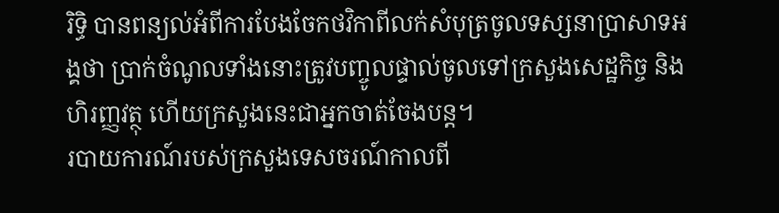រិទ្ធិ បានពន្យល់អំពីការបែងចែកថវិកាពីលក់សំបុត្រចូលទស្សនាប្រាសាទអង្គថា ប្រាក់ចំណូលទាំងនោះត្រូវបញ្ចូលផ្ទាល់ចូលទៅក្រសួងសេដ្ឋកិច្ច និងហិរញ្ញវត្ថុ ហើយក្រសួងនេះជាអ្នកចាត់ចែងបន្ត។
របាយការណ៍របស់ក្រសួងទេសចរណ៍កាលពី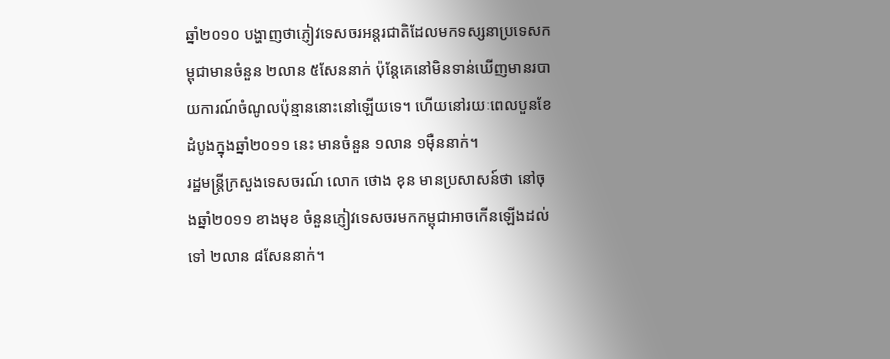ឆ្នាំ២០១០ បង្ហាញថាភ្ញៀវទេសចរអន្តរជាតិដែលមកទស្សនាប្រទេសកម្ពុជាមានចំនួន ២លាន ៥សែននាក់ ប៉ុន្តែគេនៅមិនទាន់ឃើញមានរបាយការណ៍ចំណូលប៉ុន្មាននោះនៅឡើយទេ។ ហើយនៅរយៈពេលបួនខែដំបូងក្នុងឆ្នាំ២០១១ នេះ មានចំនួន ១លាន ១ម៉ឺននាក់។
រដ្ឋមន្ត្រីក្រសួងទេសចរណ៍ លោក ថោង ខុន មានប្រសាសន៍ថា នៅចុងឆ្នាំ២០១១ ខាងមុខ ចំនួនភ្ញៀវទេសចរមកកម្ពុជាអាចកើនឡើងដល់ទៅ ២លាន ៨សែននាក់។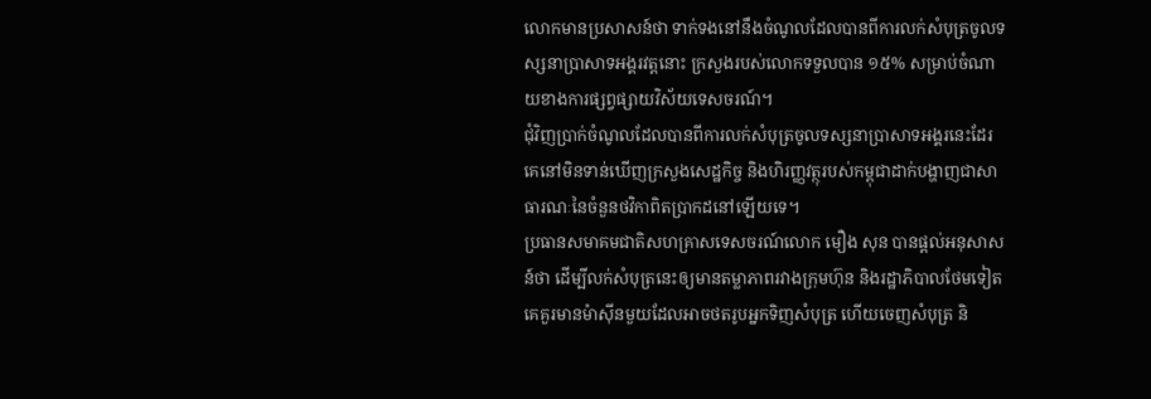លោកមានប្រសាសន៍ថា ទាក់ទងនៅនឹងចំណូលដែលបានពីការលក់សំបុត្រចូលទស្សនាប្រាសាទអង្គរវត្តនោះ ក្រសួងរបស់លោកទទួលបាន ១៥% សម្រាប់ចំណាយខាងការផ្សព្វផ្សាយវិស័យទេសចរណ៍។
ជុំវិញប្រាក់ចំណូលដែលបានពីការលក់សំបុត្រចូលទស្សនាប្រាសាទអង្គរនេះដែរ គេនៅមិនទាន់ឃើញក្រសួងសេដ្ឋកិច្ច និងហិរញ្ញវត្ថុរបស់កម្ពុជាដាក់បង្ហាញជាសាធារណៈនៃចំនួនថវិកាពិតប្រាកដនៅឡើយទេ។
ប្រធានសមាគមជាតិសហគ្រាសទេសចរណ៍លោក មឿង សុន បានផ្ដល់អនុសាសន៍ថា ដើម្បីលក់សំបុត្រនេះឲ្យមានតម្លាភាពរវាងក្រុមហ៊ុន និងរដ្ឋាភិបាលថែមទៀត គេគួរមានម៉ាស៊ីនមួយដែលអាចថតរូបអ្នកទិញសំបុត្រ ហើយចេញសំបុត្រ និ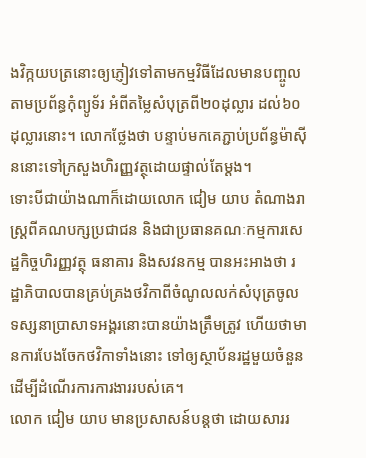ងវិក្កយបត្រនោះឲ្យភ្ញៀវទៅតាមកម្មវិធីដែលមានបញ្ចូលតាមប្រព័ន្ធកុំព្យូទ័រ អំពីតម្លៃសំបុត្រពី២០ដុល្លារ ដល់៦០ដុល្លារនោះ។ លោកថ្លែងថា បន្ទាប់មកគេភ្ជាប់ប្រព័ន្ធម៉ាស៊ីននោះទៅក្រសួងហិរញ្ញវត្ថុដោយផ្ទាល់តែម្ដង។
ទោះបីជាយ៉ាងណាក៏ដោយលោក ជៀម យាប តំណាងរាស្ត្រពីគណបក្សប្រជាជន និងជាប្រធានគណៈកម្មការសេដ្ឋកិច្ចហិរញ្ញវត្ថុ ធនាគារ និងសវនកម្ម បានអះអាងថា រដ្ឋាភិបាលបានគ្រប់គ្រងថវិកាពីចំណូលលក់សំបុត្រចូលទស្សនាប្រាសាទអង្គរនោះបានយ៉ាងត្រឹមត្រូវ ហើយថាមានការបែងចែកថវិកាទាំងនោះ ទៅឲ្យស្ថាប័នរដ្ឋមួយចំនួនដើម្បីដំណើរការការងាររបស់គេ។
លោក ជៀម យាប មានប្រសាសន៍បន្តថា ដោយសាររ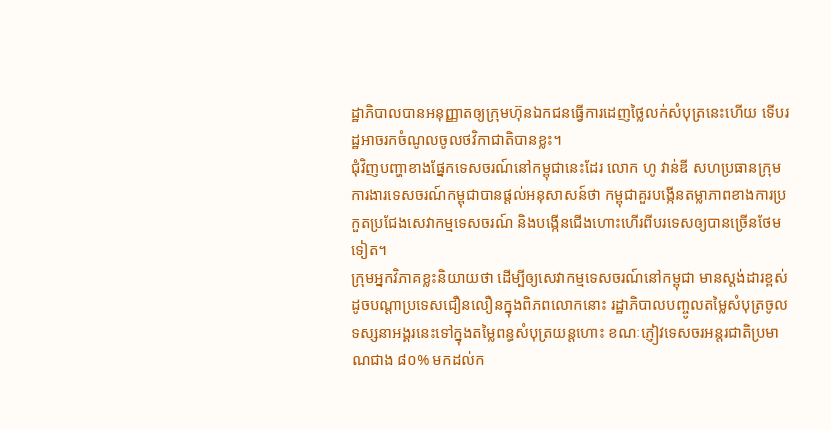ដ្ឋាភិបាលបានអនុញ្ញាតឲ្យក្រុមហ៊ុនឯកជនធ្វើការដេញថ្លៃលក់សំបុត្រនេះហើយ ទើបរដ្ឋអាចរកចំណូលចូលថវិកាជាតិបានខ្លះ។
ជុំវិញបញ្ហាខាងផ្នែកទេសចរណ៍នៅកម្ពុជានេះដែរ លោក ហូ វាន់ឌី សហប្រធានក្រុមការងារទេសចរណ៍កម្ពុជាបានផ្ដល់អនុសាសន៍ថា កម្ពុជាគួរបង្កើនតម្លាភាពខាងការប្រកួតប្រជែងសេវាកម្មទេសចរណ៍ និងបង្កើនជើងហោះហើរពីបរទេសឲ្យបានច្រើនថែមទៀត។
ក្រុមអ្នកវិភាគខ្លះនិយាយថា ដើម្បីឲ្យសេវាកម្មទេសចរណ៍នៅកម្ពុជា មានស្តង់ដារខ្ពស់ដូចបណ្ដាប្រទេសជឿនលឿនក្នុងពិភពលោកនោះ រដ្ឋាភិបាលបញ្ចូលតម្លៃសំបុត្រចូលទស្សនាអង្គរនេះទៅក្នុងតម្លៃពន្ធសំបុត្រយន្តហោះ ខណៈភ្ញៀវទេសចរអន្តរជាតិប្រមាណជាង ៨០% មកដល់ក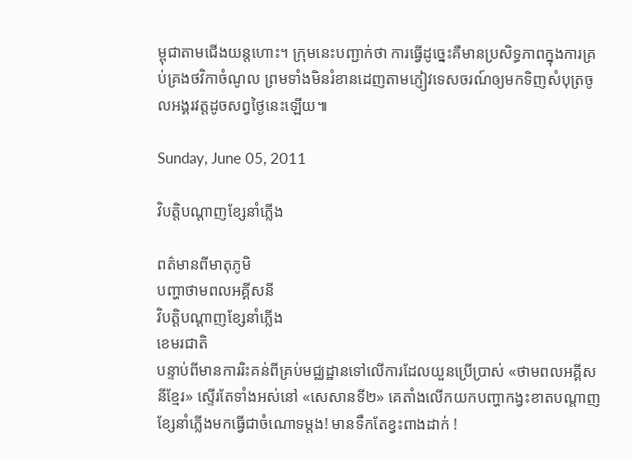ម្ពុជាតាមជើងយន្តហោះ។ ក្រុមនេះបញ្ជាក់ថា ការធ្វើដូច្នេះគឺមានប្រសិទ្ធភាពក្នុងការគ្រប់គ្រងថវិកាចំណូល ព្រមទាំងមិនរំខានដេញតាមភ្ញៀវទេសចរណ៍ឲ្យមកទិញសំបុត្រចូលអង្គរវត្តដូចសព្វថ្ងៃនេះឡើយ៕

Sunday, June 05, 2011

វិបត្តិបណ្តាញខ្សែនាំភ្លើង

ពត៌មានពីមាតុភូមិ
បញ្ហាថាមពលអគ្គីសនី
វិបត្តិបណ្តាញខ្សែនាំភ្លើង
ខេមរជាតិ
បន្ទាប់ពីមានការរិះគន់ពីគ្រប់មជ្ឈដ្ឋានទៅលើការដែលយួនប្រើប្រាស់ «ថាមពលអគ្គីសនីខ្មែរ» ស្ទើរតែទាំងអស់នៅ «សេសានទី២» គេតាំងលើកយកបញ្ហាកង្វះខាតបណ្តាញខ្សែនាំភ្លើងមកធ្វើជាចំណោទម្តង! មានទឹកតែខ្វះពាងដាក់ !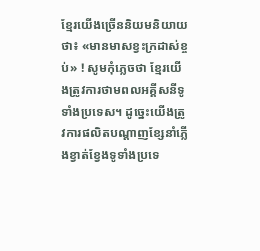ខ្មែរយើងច្រើននិយមនិយាយថា៖ «មានមាសខ្វះក្រដាស់ខ្ចប់» ! សូមកុំភ្លេចថា ខ្មែរយើងត្រូវការថាមពលអគ្គីសនីទូទាំងប្រទេស។ ដូច្នេះយើងត្រូវការផលិតបណ្តាញខ្សែនាំភ្លើងខ្វាត់ខ្វែងទូទាំងប្រទេ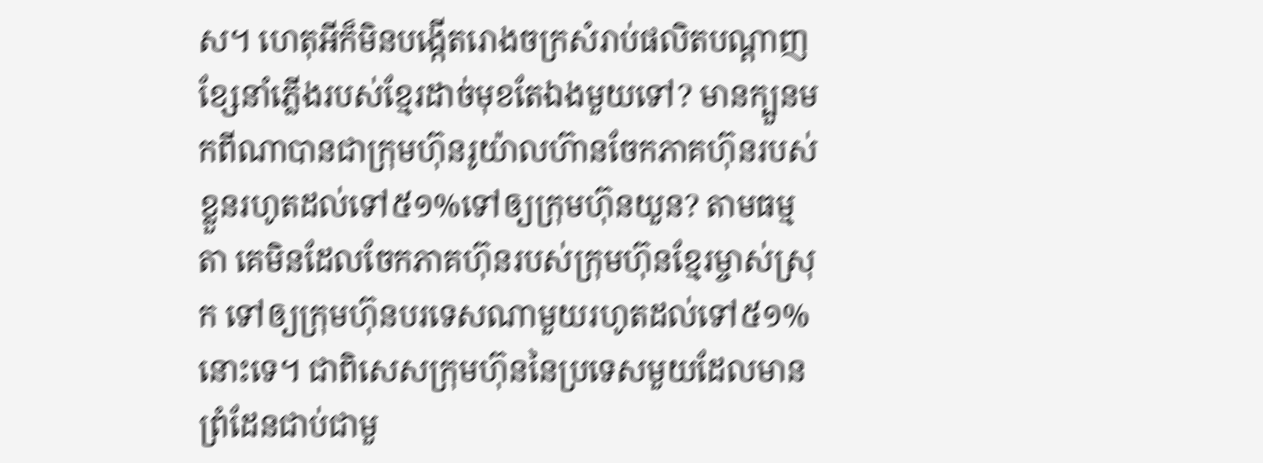ស។ ហេតុអីក៏មិនបង្កើតរោងចក្រសំរាប់ផលិតបណ្តាញខ្សែនាំភ្លើងរបស់ខ្មែរដាច់មុខតែឯងមួយទៅ? មានក្បួនមកពីណាបានជាក្រុមហ៊ុនរូយ៉ាលហ៊ានចែកភាគហ៊ុនរបស់ខ្លួនរហូតដល់ទៅ៥១%ទៅឲ្យក្រុមហ៊ុនយួន? តាមធម្មតា គេមិនដែលចែកភាគហ៊ុនរបស់ក្រុមហ៊ុនខ្មែរម្ចាស់ស្រុក ទៅឲ្យក្រុមហ៊ុនបរទេសណាមួយរហូតដល់ទៅ៥១%នោះទេ។ ជាពិសេសក្រុមហ៊ុននៃប្រទេសមួយដែលមានព្រំដែនជាប់ជាមួ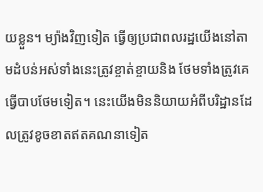យខ្លួន។ ម្យ៉ាងវិញទៀត ធ្វើឲ្យប្រជាពលរដ្ឋយើងនៅតាមដំបន់អស់ទាំងនេះត្រូវខ្ចាត់ខ្ចាយនិង ថែមទាំងត្រូវគេធ្វើបាបថែមទៀត។ នេះយើងមិននិយាយអំពីបរិដ្ឋានដែលត្រូវខូចខាតឥតគណនាទៀត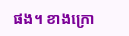ផង។ ខាងក្រោ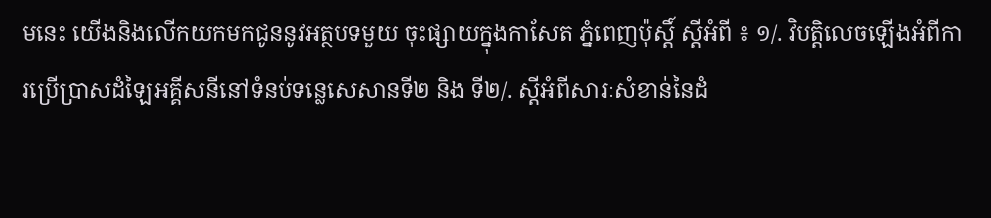មនេះ យើងនិងលើកយកមកជូននូវអត្ថបទមួយ ចុះផ្សាយក្នុងកាសែត ភ្នំពេញប៉ុស្តិ៍ ស្តីអំពី ៖ ១/. វិបត្តិលេចឡើងអំពីការប្រើប្រាសដំឡៃអគ្គីសនីនៅទំនប់ទន្លេសេសានទី២ និង ទី២/. ស្តីអំពីសារៈសំខាន់នៃដំ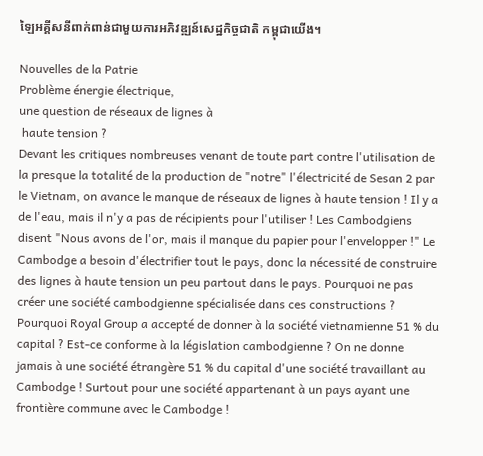ឡៃអគ្គីសនីពាក់ពាន់ជាមួយការអភិវឌ្ឍន៍សេដ្ឋកិច្ចជាតិ កម្ពុជាយើង។

Nouvelles de la Patrie
Problème énergie électrique,
une question de réseaux de lignes à
 haute tension ?
Devant les critiques nombreuses venant de toute part contre l'utilisation de la presque la totalité de la production de "notre" l'électricité de Sesan 2 par le Vietnam, on avance le manque de réseaux de lignes à haute tension ! Il y a de l'eau, mais il n'y a pas de récipients pour l'utiliser ! Les Cambodgiens disent "Nous avons de l'or, mais il manque du papier pour l'envelopper !" Le Cambodge a besoin d'électrifier tout le pays, donc la nécessité de construire des lignes à haute tension un peu partout dans le pays. Pourquoi ne pas créer une société cambodgienne spécialisée dans ces constructions ? Pourquoi Royal Group a accepté de donner à la société vietnamienne 51 % du capital ? Est-ce conforme à la législation cambodgienne ? On ne donne jamais à une société étrangère 51 % du capital d'une société travaillant au Cambodge ! Surtout pour une société appartenant à un pays ayant une frontière commune avec le Cambodge !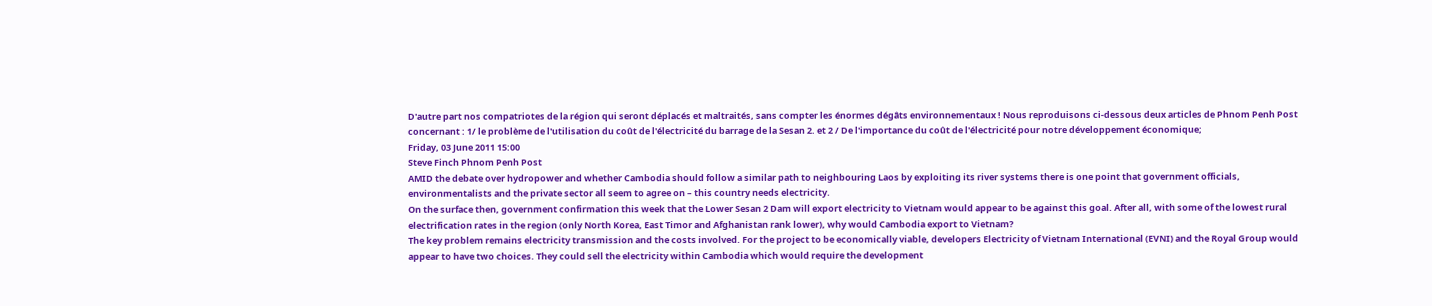D'autre part nos compatriotes de la région qui seront déplacés et maltraités, sans compter les énormes dégâts environnementaux ! Nous reproduisons ci-dessous deux articles de Phnom Penh Post concernant : 1/ le problème de l'utilisation du coût de l'électricité du barrage de la Sesan 2. et 2 / De l'importance du coût de l'électricité pour notre développement économique;
Friday, 03 June 2011 15:00
Steve Finch Phnom Penh Post
AMID the debate over hydropower and whether Cambodia should follow a similar path to neighbouring Laos by exploiting its river systems there is one point that government officials, environmentalists and the private sector all seem to agree on – this country needs electricity.
On the surface then, government confirmation this week that the Lower Sesan 2 Dam will export electricity to Vietnam would appear to be against this goal. After all, with some of the lowest rural electrification rates in the region (only North Korea, East Timor and Afghanistan rank lower), why would Cambodia export to Vietnam?
The key problem remains electricity transmission and the costs involved. For the project to be economically viable, developers Electricity of Vietnam International (EVNI) and the Royal Group would appear to have two choices. They could sell the electricity within Cambodia which would require the development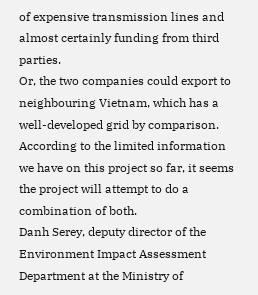of expensive transmission lines and almost certainly funding from third parties.
Or, the two companies could export to neighbouring Vietnam, which has a well-developed grid by comparison. According to the limited information we have on this project so far, it seems the project will attempt to do a combination of both.
Danh Serey, deputy director of the Environment Impact Assessment Department at the Ministry of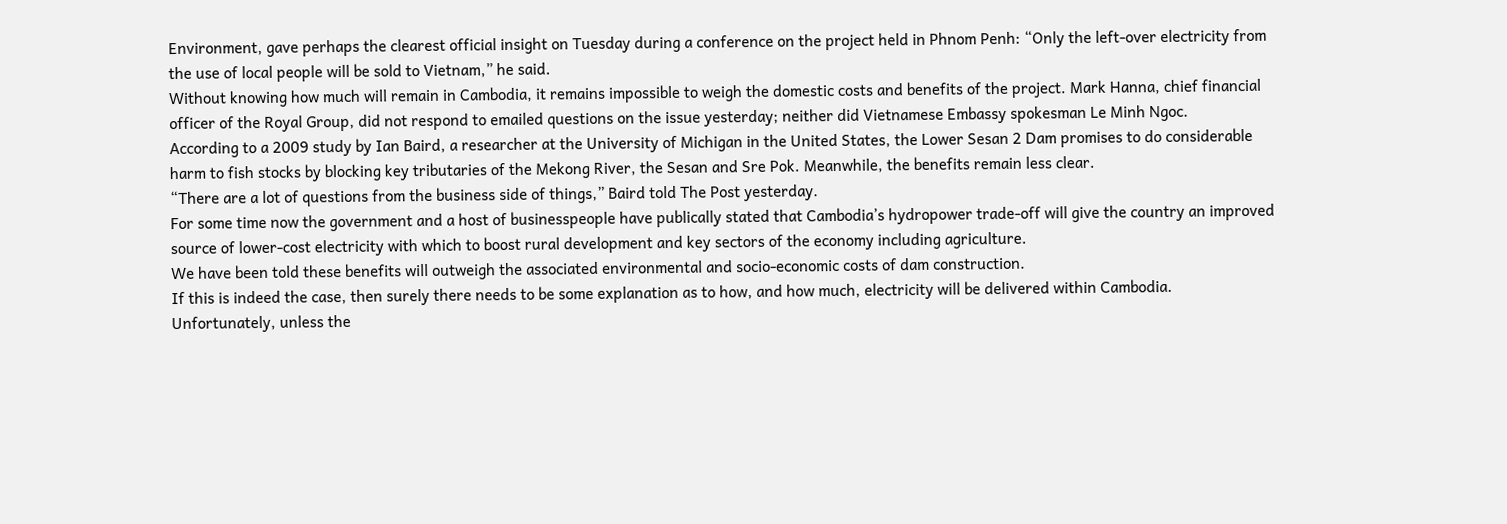Environment, gave perhaps the clearest official insight on Tuesday during a conference on the project held in Phnom Penh: “Only the left-over electricity from the use of local people will be sold to Vietnam,” he said.
Without knowing how much will remain in Cambodia, it remains impossible to weigh the domestic costs and benefits of the project. Mark Hanna, chief financial officer of the Royal Group, did not respond to emailed questions on the issue yesterday; neither did Vietnamese Embassy spokesman Le Minh Ngoc.
According to a 2009 study by Ian Baird, a researcher at the University of Michigan in the United States, the Lower Sesan 2 Dam promises to do considerable harm to fish stocks by blocking key tributaries of the Mekong River, the Sesan and Sre Pok. Meanwhile, the benefits remain less clear.
“There are a lot of questions from the business side of things,” Baird told The Post yesterday.
For some time now the government and a host of businesspeople have publically stated that Cambodia’s hydropower trade-off will give the country an improved source of lower-cost electricity with which to boost rural development and key sectors of the economy including agriculture.
We have been told these benefits will outweigh the associated environmental and socio-economic costs of dam construction.
If this is indeed the case, then surely there needs to be some explanation as to how, and how much, electricity will be delivered within Cambodia. Unfortunately, unless the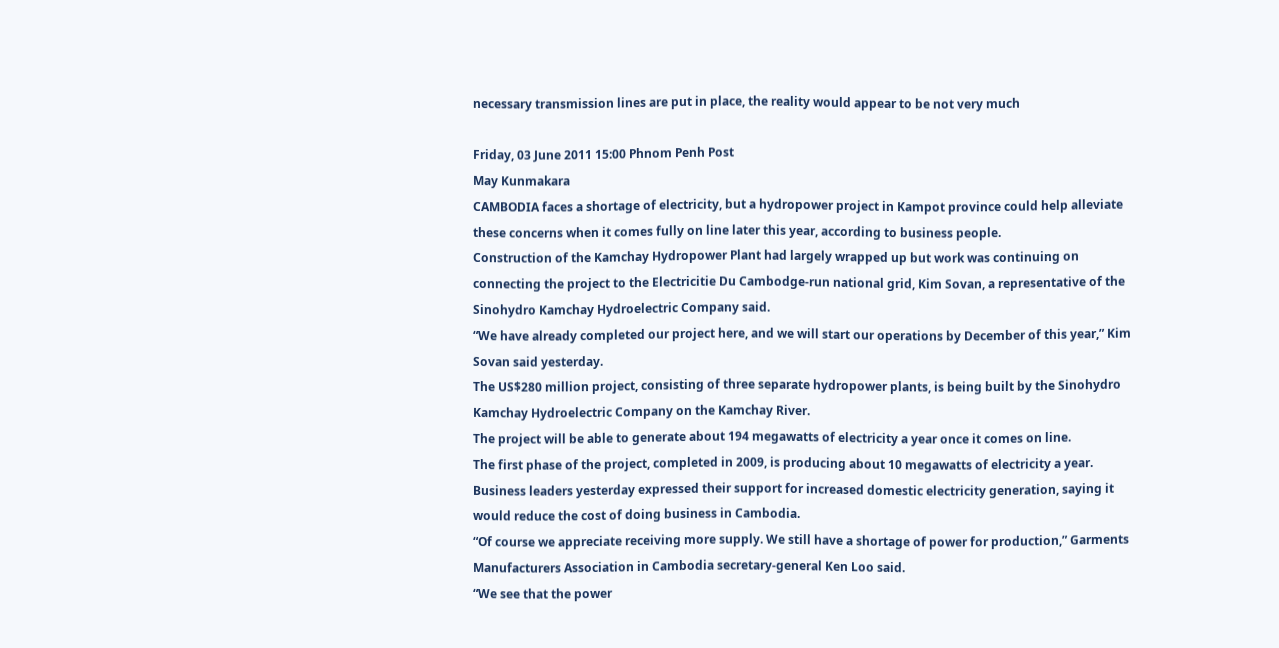necessary transmission lines are put in place, the reality would appear to be not very much

Friday, 03 June 2011 15:00 Phnom Penh Post
May Kunmakara
CAMBODIA faces a shortage of electricity, but a hydropower project in Kampot province could help alleviate these concerns when it comes fully on line later this year, according to business people.
Construction of the Kamchay Hydropower Plant had largely wrapped up but work was continuing on connecting the project to the Electricitie Du Cambodge-run national grid, Kim Sovan, a representative of the Sinohydro Kamchay Hydroelectric Company said.
“We have already completed our project here, and we will start our operations by December of this year,” Kim Sovan said yesterday.
The US$280 million project, consisting of three separate hydropower plants, is being built by the Sinohydro Kamchay Hydroelectric Company on the Kamchay River.
The project will be able to generate about 194 megawatts of electricity a year once it comes on line.
The first phase of the project, completed in 2009, is producing about 10 megawatts of electricity a year.
Business leaders yesterday expressed their support for increased domestic electricity generation, saying it would reduce the cost of doing business in Cambodia.
“Of course we appreciate receiving more supply. We still have a shortage of power for production,” Garments Manufacturers Association in Cambodia secretary-general Ken Loo said.
“We see that the power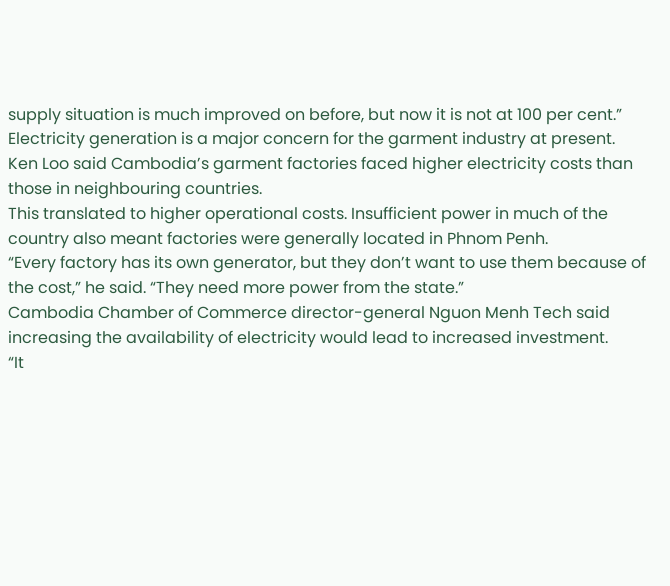supply situation is much improved on before, but now it is not at 100 per cent.”
Electricity generation is a major concern for the garment industry at present.
Ken Loo said Cambodia’s garment factories faced higher electricity costs than those in neighbouring countries.
This translated to higher operational costs. Insufficient power in much of the country also meant factories were generally located in Phnom Penh.
“Every factory has its own generator, but they don’t want to use them because of the cost,” he said. “They need more power from the state.”
Cambodia Chamber of Commerce director-general Nguon Menh Tech said increasing the availability of electricity would lead to increased investment.
“It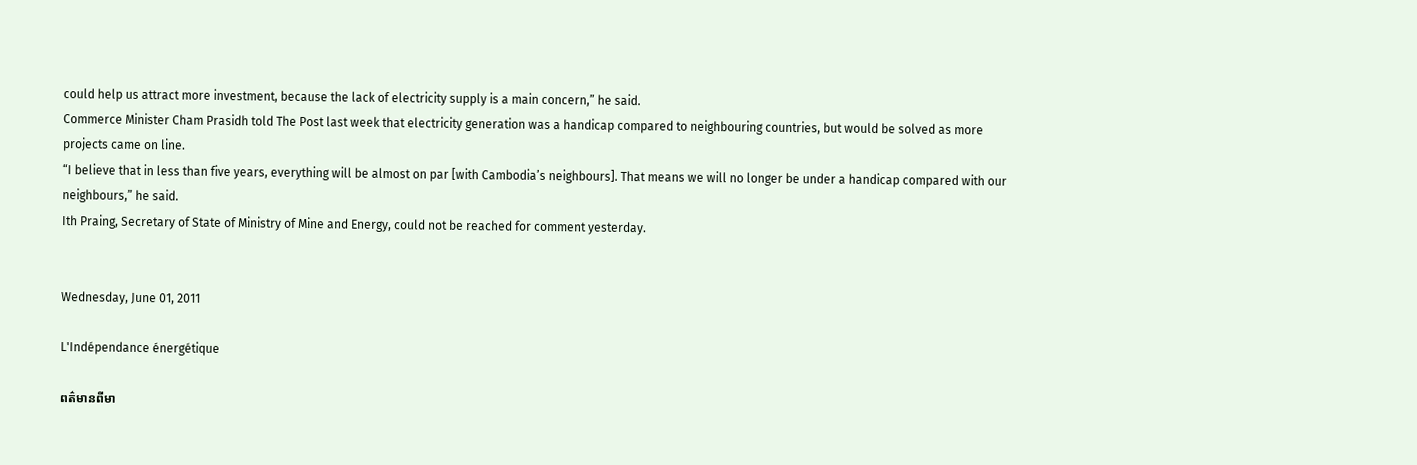could help us attract more investment, because the lack of electricity supply is a main concern,” he said.
Commerce Minister Cham Prasidh told The Post last week that electricity generation was a handicap compared to neighbouring countries, but would be solved as more projects came on line.
“I believe that in less than five years, everything will be almost on par [with Cambodia’s neighbours]. That means we will no longer be under a handicap compared with our neighbours,” he said.
Ith Praing, Secretary of State of Ministry of Mine and Energy, could not be reached for comment yesterday.


Wednesday, June 01, 2011

L'Indépendance énergétique

ពត៌មានពីមា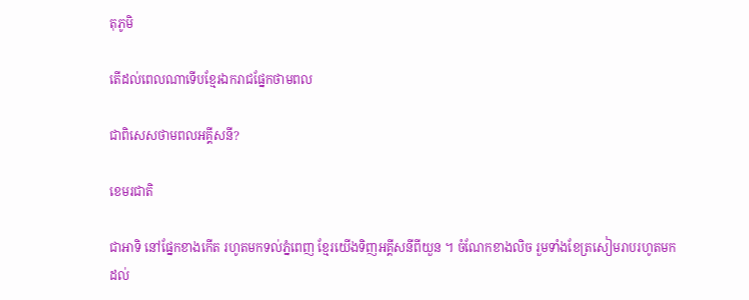តុភូមិ

តើដល់ពេលណាទើបខ្មែរឯករាជផ្នែកថាមពល

ជាពិសេសថាមពលអគ្គីសនី?

ខេមរជាតិ

ជាអាទិ នៅផ្នែកខាងកើត រហូតមកទល់ភ្នំពេញ ខ្មែរយើងទិញអគ្គីសនីពីយួន ។ ចំណែកខាងលិច រួមទាំងខែត្រសៀមរាបរហូតមកដល់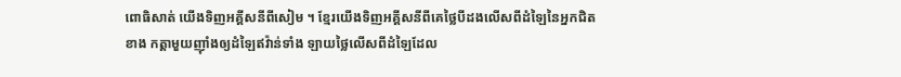ពោធិសាត់ យើងទិញអគ្គីសនីពីសៀម ។ ខ្មែរយើងទិញអគ្គីសនីពីគេថ្លៃបីដងលើសពីដំឡៃនៃអ្នកជិតខាង កត្តាមួយញ៉ាំងឲ្យដំឡៃឥវ៉ាន់ទាំង ឡាយថ្លៃលើសពីដំឡៃដែល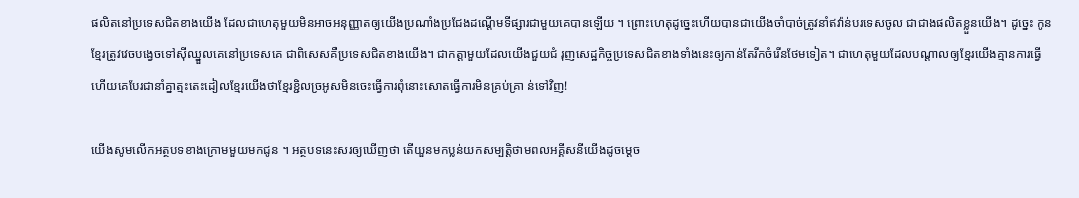ផលិតនៅប្រទេសជិតខាងយើង ដែលជាហេតុមួយមិនអាចអនុញ្ញាតឲ្យយើងប្រណាំងប្រជែងដណ្តើមទីផ្សារជាមួយគេបានឡើយ ។ ព្រោះហេតុដូច្នេះហើយបានជាយើងចាំបាច់ត្រូវនាំឥវ៉ាន់បរទេសចូល ជាជាងផលិតខ្លួនយើង។ ដូច្នេះ កូនខ្មែរត្រូវវេចបង្វេចទៅស៊ីឈ្នួលគេនៅប្រទេសគេ ជាពិសេសគឺប្រទេសជិតខាងយើង។ ជាកត្តាមួយដែលយើងជួយជំ រុញសេដ្ឋកិច្ចប្រទេសជិតខាងទាំងនេះឲ្យកាន់តែរីកចំរើនថែមទៀត។ ជាហេតុមួយដែលបណ្តាលឲ្យខ្មែរយើងគ្មានការធ្វើ ហើយគេបែរជានាំគ្នាត្មះតេះដៀលខ្មែរយើងថាខ្មែរខ្ជិលច្រអូសមិនចេះធ្វើការពុំនោះសោតធ្វើការមិនគ្រប់គ្រា ន់ទៅវិញ!

យើងសូមលើកអត្ថបទខាងក្រោមមួយមកជូន ។ អត្ថបទនេះសរឲ្យឃើញថា តើយួនមកប្លន់យកសម្បត្តិថាមពលអគ្គីសនីយើងដូចម្តេច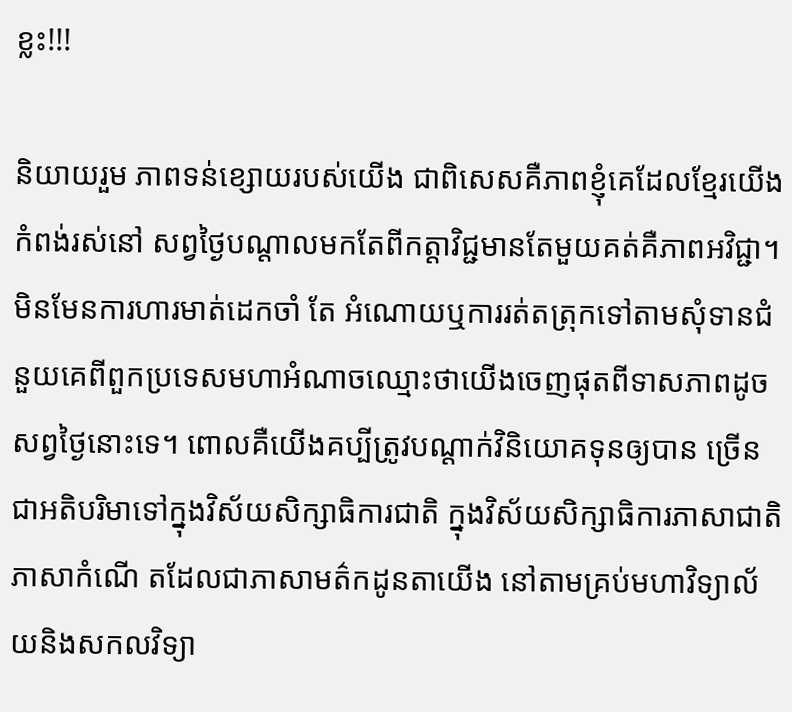ខ្លះ!!!

និយាយរួម ភាពទន់ខ្សោយរបស់យើង ជាពិសេសគឺភាពខ្ញុំគេដែលខ្មែរយើងកំពង់រស់នៅ សព្វថ្ងៃបណ្តាលមកតែពីកត្តាវិជ្ជមានតែមួយគត់គឺភាពអវិជ្ជា។ មិនមែនការហារមាត់ដេកចាំ តែ អំណោយឬការរត់តត្រុកទៅតាមសុំទានជំនួយគេពីពួកប្រទេសមហាអំណាចឈ្មោះថាយើងចេញផុតពីទាសភាពដូចសព្វថ្ងៃនោះទេ។ ពោលគឺយើងគប្បីត្រូវបណ្តាក់វិនិយោគទុនឲ្យបាន ច្រើនជាអតិបរិមាទៅក្នុងវិស័យសិក្សាធិការជាតិ ក្នុងវិស័យសិក្សាធិការភាសាជាតិ ភាសាកំណើ តដែលជាភាសាមត៌កដូនតាយើង នៅតាមគ្រប់មហាវិទ្យាល័យនិងសកលវិទ្យា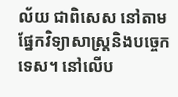ល័យ ជាពិសេស នៅតាមផ្នែកវិទ្យាសាស្រ្តនិងបច្ចេកទេស។ នៅលើប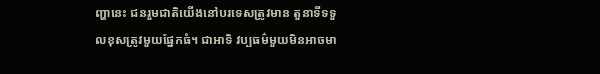ញ្ហានេះ ជនរួមជាតិយើងនៅបរទេសត្រូវមាន តួនាទីទទួលខុសត្រូវមួយផ្នែកធំ។ ជាអាទិ វប្បធម៌មួយមិនអាចមា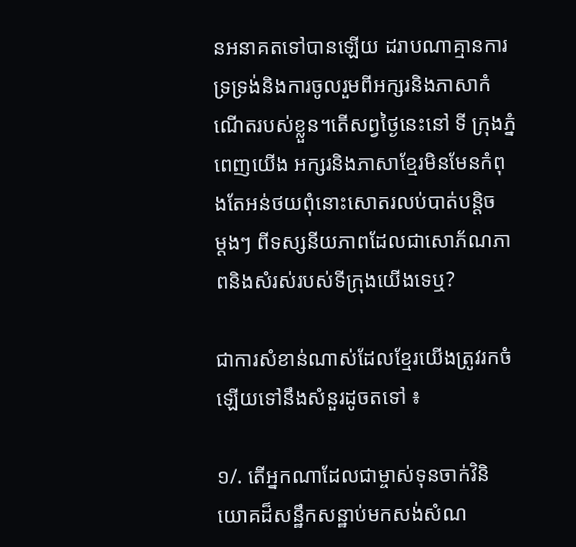នអនាគតទៅបានឡើយ ដរាបណាគ្មានការទ្រទ្រង់និងការចូលរួមពីអក្សរនិងភាសាកំណើតរបស់ខ្លួន។តើសព្វថ្ងៃនេះនៅ ទី ក្រុងភ្នំពេញយើង អក្សរនិងភាសាខ្មែរមិនមែនកំពុងតែអន់ថយពុំនោះសោតរលប់បាត់បន្តិច
ម្តងៗ ពីទស្សនីយភាពដែលជាសោភ័ណភាពនិងសំរស់របស់ទីក្រុងយើងទេឬ?

ជាការសំខាន់ណាស់ដែលខ្មែរយើងត្រូវរកចំឡើយទៅនឹងសំនួរដូចតទៅ ៖

១/. តើអ្នកណាដែលជាម្ចាស់ទុនចាក់វិនិយោគដ៏សន្ឋឹកសន្ឋាប់មកសង់សំណ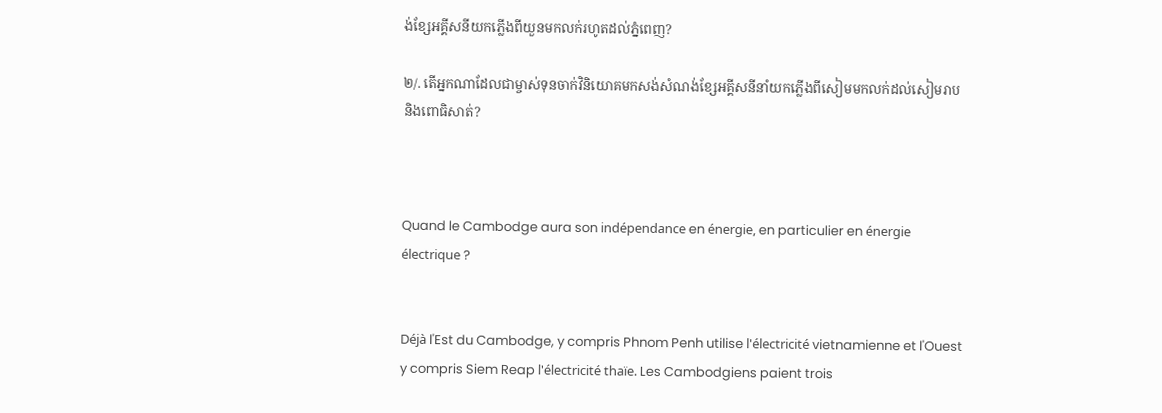ង់ខ្សែអគ្គីសនីយកភ្លើងពីយួនមកលក់រហូតដល់ភ្នំពេញ?

២/. តើអ្នកណាដែលជាម្ចាស់ទុនចាក់វិនិយោគមកសង់សំណង់ខ្សែអគ្គីសនីនាំយកភ្លើងពីសៀមមកលក់ដល់សៀមរាបនិងពោធិសាត់?



Quand le Cambodge aura son indépendance en énergie, en particulier en énergie électrique ?


Déjà l'Est du Cambodge, y compris Phnom Penh utilise l'électricité vietnamienne et l'Ouest y compris Siem Reap l'électricité thaïe. Les Cambodgiens paient trois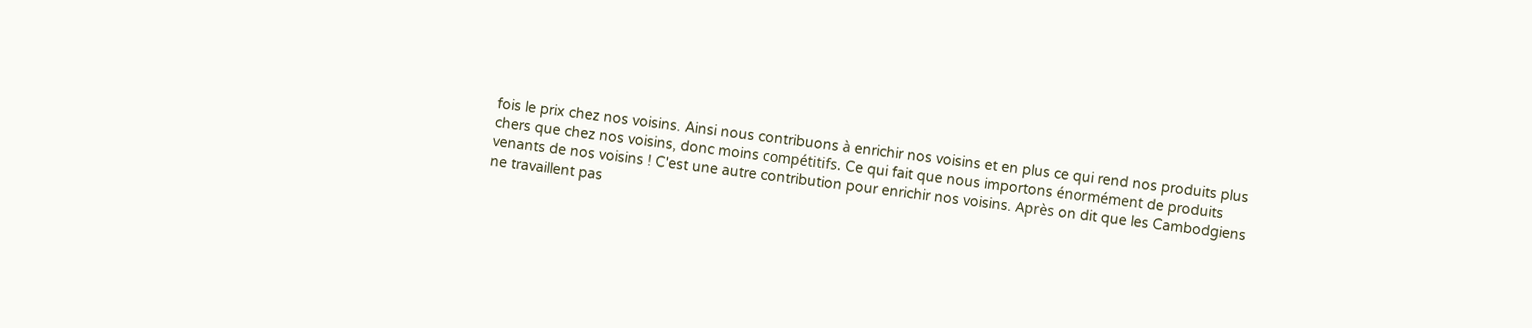fois le prix chez nos voisins. Ainsi nous contribuons à enrichir nos voisins et en plus ce qui rend nos produits plus chers que chez nos voisins, donc moins compétitifs. Ce qui fait que nous importons énormément de produits venants de nos voisins ! C'est une autre contribution pour enrichir nos voisins. Après on dit que les Cambodgiens ne travaillent pas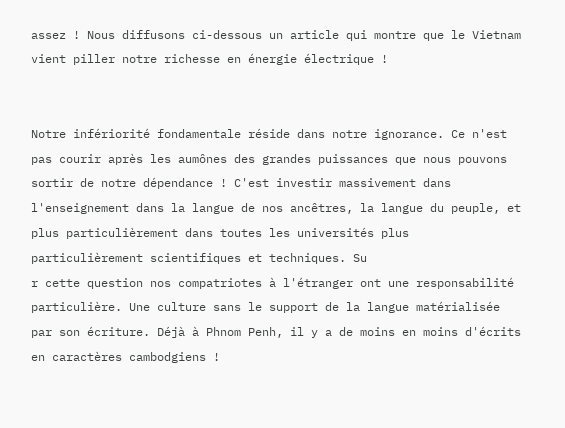assez ! Nous diffusons ci-dessous un article qui montre que le Vietnam vient piller notre richesse en énergie électrique !


Notre infériorité fondamentale réside dans notre ignorance. Ce n'est pas courir après les aumônes des grandes puissances que nous pouvons sortir de notre dépendance ! C'est investir massivement dans l'enseignement dans la langue de nos ancêtres, la langue du peuple, et plus particulièrement dans toutes les universités plus particulièrement scientifiques et techniques. Su
r cette question nos compatriotes à l'étranger ont une responsabilité particulière. Une culture sans le support de la langue matérialisée par son écriture. Déjà à Phnom Penh, il y a de moins en moins d'écrits en caractères cambodgiens !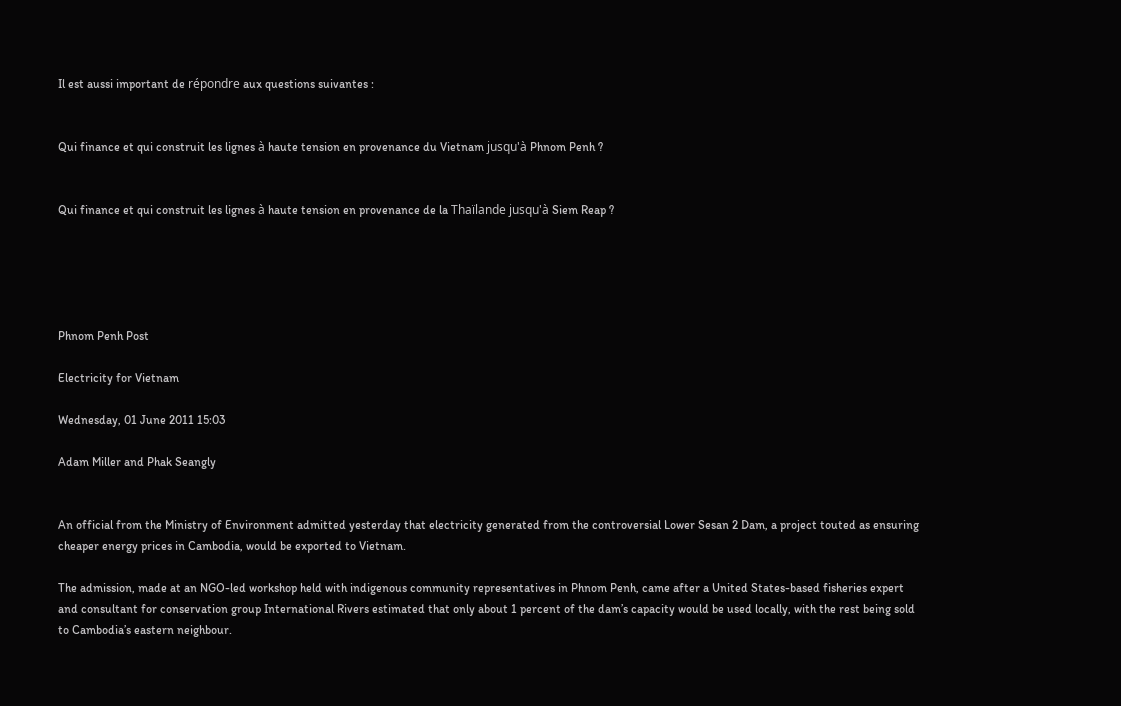Il est aussi important de répondre aux questions suivantes :


Qui finance et qui construit les lignes à haute tension en provenance du Vietnam jusqu'à Phnom Penh ?


Qui finance et qui construit les lignes à haute tension en provenance de la Thaïlande jusqu'à Siem Reap ?





Phnom Penh Post

Electricity for Vietnam

Wednesday, 01 June 2011 15:03

Adam Miller and Phak Seangly


An official from the Ministry of Environment admitted yesterday that electricity generated from the controversial Lower Sesan 2 Dam, a project touted as ensuring cheaper energy prices in Cambodia, would be exported to Vietnam.

The admission, made at an NGO-led workshop held with indigenous community representatives in Phnom Penh, came after a United States-based fisheries expert and consultant for conservation group International Rivers estimated that only about 1 percent of the dam’s capacity would be used locally, with the rest being sold to Cambodia’s eastern neighbour.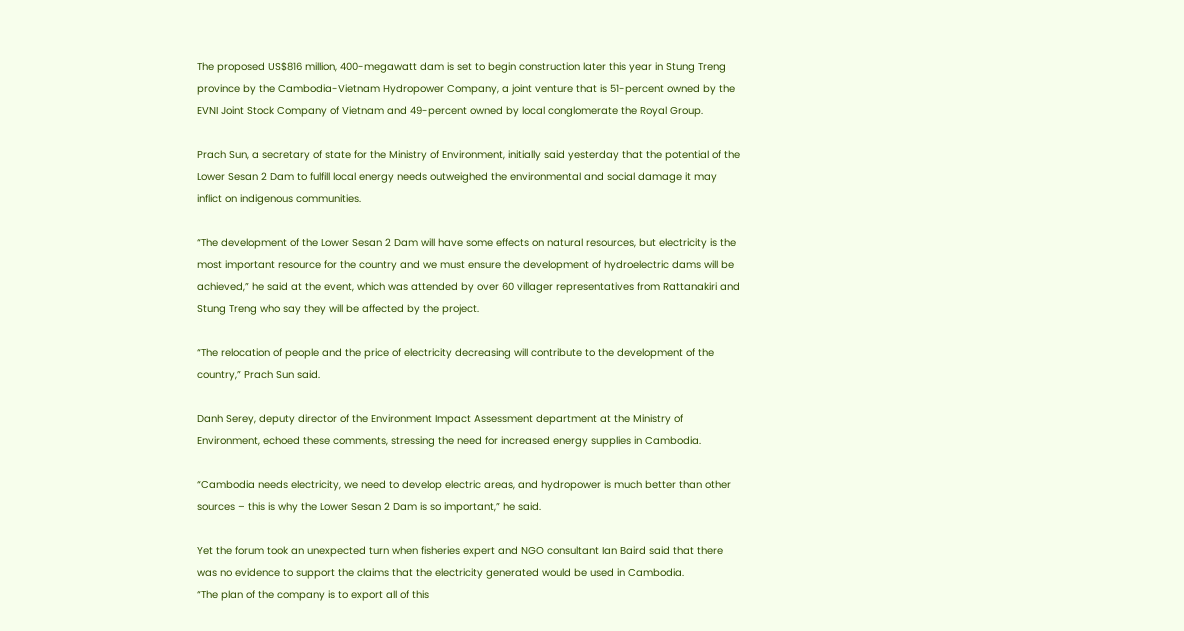The proposed US$816 million, 400-megawatt dam is set to begin construction later this year in Stung Treng province by the Cambodia-Vietnam Hydropower Company, a joint venture that is 51-percent owned by the EVNI Joint Stock Company of Vietnam and 49-percent owned by local conglomerate the Royal Group.

Prach Sun, a secretary of state for the Ministry of Environment, initially said yesterday that the potential of the Lower Sesan 2 Dam to fulfill local energy needs outweighed the environmental and social damage it may inflict on indigenous communities.

“The development of the Lower Sesan 2 Dam will have some effects on natural resources, but electricity is the most important resource for the country and we must ensure the development of hydroelectric dams will be achieved,” he said at the event, which was attended by over 60 villager representatives from Rattanakiri and Stung Treng who say they will be affected by the project.

“The relocation of people and the price of electricity decreasing will contribute to the development of the country,” Prach Sun said.

Danh Serey, deputy director of the Environment Impact Assessment department at the Ministry of Environment, echoed these comments, stressing the need for increased energy supplies in Cambodia.

“Cambodia needs electricity, we need to develop electric areas, and hydropower is much better than other sources – this is why the Lower Sesan 2 Dam is so important,” he said.

Yet the forum took an unexpected turn when fisheries expert and NGO consultant Ian Baird said that there was no evidence to support the claims that the electricity generated would be used in Cambodia.
“The plan of the company is to export all of this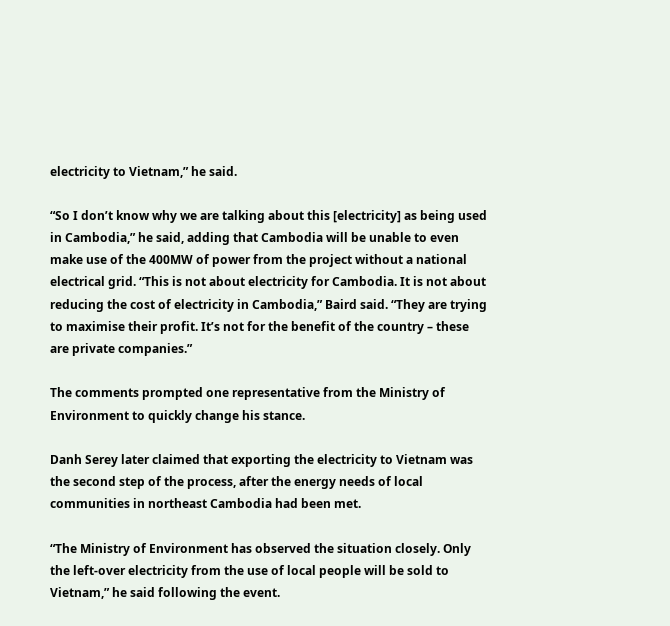electricity to Vietnam,” he said.

“So I don’t know why we are talking about this [electricity] as being used in Cambodia,” he said, adding that Cambodia will be unable to even make use of the 400MW of power from the project without a national electrical grid. “This is not about electricity for Cambodia. It is not about reducing the cost of electricity in Cambodia,” Baird said. “They are trying to maximise their profit. It’s not for the benefit of the country – these are private companies.”

The comments prompted one representative from the Ministry of Environment to quickly change his stance.

Danh Serey later claimed that exporting the electricity to Vietnam was the second step of the process, after the energy needs of local communities in northeast Cambodia had been met.

“The Ministry of Environment has observed the situation closely. Only the left-over electricity from the use of local people will be sold to Vietnam,” he said following the event.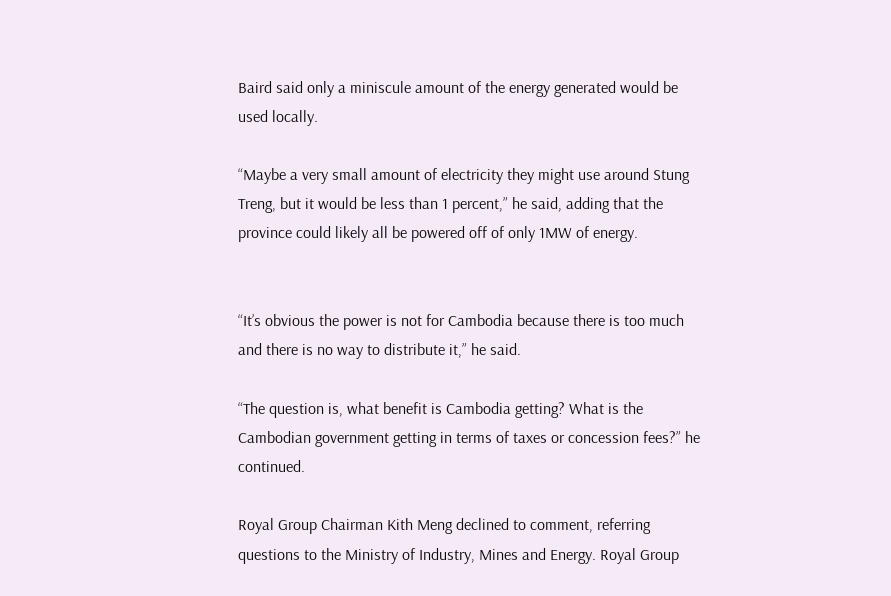Baird said only a miniscule amount of the energy generated would be used locally.

“Maybe a very small amount of electricity they might use around Stung Treng, but it would be less than 1 percent,” he said, adding that the province could likely all be powered off of only 1MW of energy.


“It’s obvious the power is not for Cambodia because there is too much and there is no way to distribute it,” he said.

“The question is, what benefit is Cambodia getting? What is the Cambodian government getting in terms of taxes or concession fees?” he continued.

Royal Group Chairman Kith Meng declined to comment, referring questions to the Ministry of Industry, Mines and Energy. Royal Group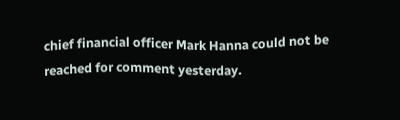chief financial officer Mark Hanna could not be reached for comment yesterday.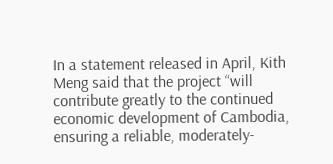In a statement released in April, Kith Meng said that the project “will contribute greatly to the continued economic development of Cambodia, ensuring a reliable, moderately-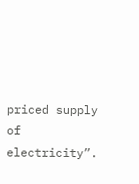priced supply of electricity”.